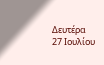Δευτέρα 27 Ιουλίου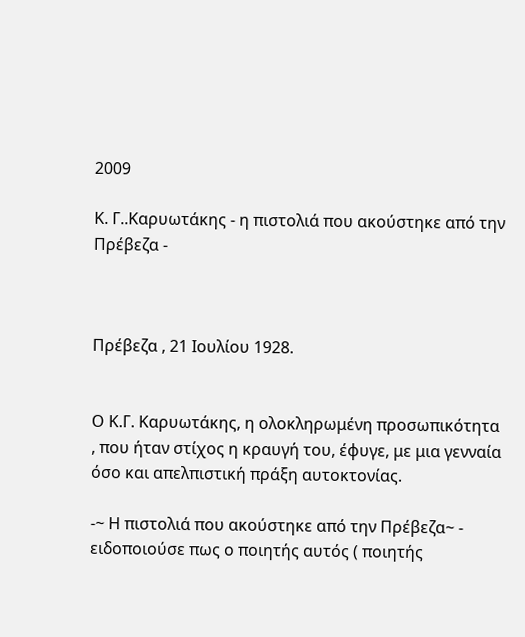2009

Κ. Γ..Καρυωτάκης - η πιστολιά που ακούστηκε από την Πρέβεζα -



Πρέβεζα , 21 Ιουλίου 1928.


Ο Κ.Γ. Καρυωτάκης, η ολοκληρωμένη προσωπικότητα , που ήταν στίχος η κραυγή του, έφυγε, με μια γενναία όσο και απελπιστική πράξη αυτοκτονίας.

-~ Η πιστολιά που ακούστηκε από την Πρέβεζα~ - ειδοποιούσε πως ο ποιητής αυτός ( ποιητής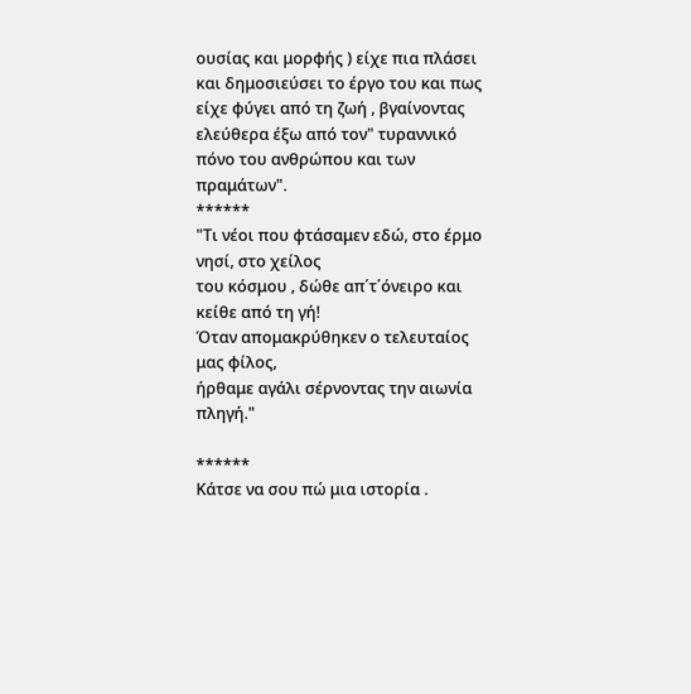ουσίας και μορφής ) είχε πια πλάσει και δημοσιεύσει το έργο του και πως είχε φύγει από τη ζωή , βγαίνοντας ελεύθερα έξω από τον" τυραννικό πόνο του ανθρώπου και των πραμάτων".
******
"Τι νέοι που φτάσαμεν εδώ, στο έρμο νησί, στο χείλος
του κόσμου , δώθε απ΄τ΄όνειρο και κείθε από τη γή!
Όταν απομακρύθηκεν ο τελευταίος μας φίλος,
ήρθαμε αγάλι σέρνοντας την αιωνία πληγή."

******
Κάτσε να σου πώ μια ιστορία .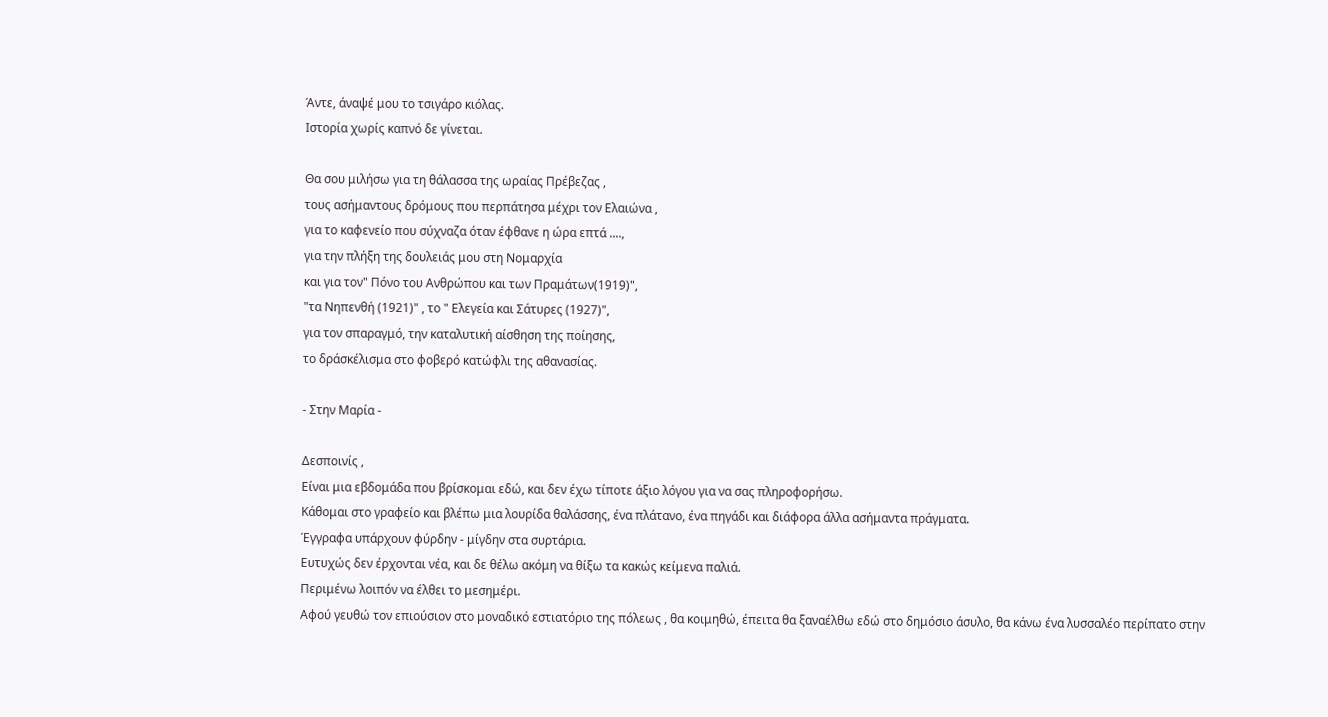Άντε, άναψέ μου το τσιγάρο κιόλας.
Ιστορία χωρίς καπνό δε γίνεται.

Θα σου μιλήσω για τη θάλασσα της ωραίας Πρέβεζας ,
τους ασήμαντους δρόμους που περπάτησα μέχρι τον Ελαιώνα ,
για το καφενείο που σύχναζα όταν έφθανε η ώρα επτά ....,
για την πλήξη της δουλειάς μου στη Νομαρχία
και για τον" Πόνο του Ανθρώπου και των Πραμάτων(1919)",
"τα Νηπενθή (1921)" , το " Ελεγεία και Σάτυρες (1927)",
για τον σπαραγμό, την καταλυτική αίσθηση της ποίησης,
το δράσκέλισμα στο φοβερό κατώφλι της αθανασίας.

- Στην Μαρία -

Δεσποινίς ,
Είναι μια εβδομάδα που βρίσκομαι εδώ, και δεν έχω τίποτε άξιο λόγου για να σας πληροφορήσω.
Κάθομαι στο γραφείο και βλέπω μια λουρίδα θαλάσσης, ένα πλάτανο, ένα πηγάδι και διάφορα άλλα ασήμαντα πράγματα.
Έγγραφα υπάρχουν φύρδην - μίγδην στα συρτάρια.
Ευτυχώς δεν έρχονται νέα, και δε θέλω ακόμη να θίξω τα κακώς κείμενα παλιά.
Περιμένω λοιπόν να έλθει το μεσημέρι.
Αφού γευθώ τον επιούσιον στο μοναδικό εστιατόριο της πόλεως , θα κοιμηθώ, έπειτα θα ξαναέλθω εδώ στο δημόσιο άσυλο, θα κάνω ένα λυσσαλέο περίπατο στην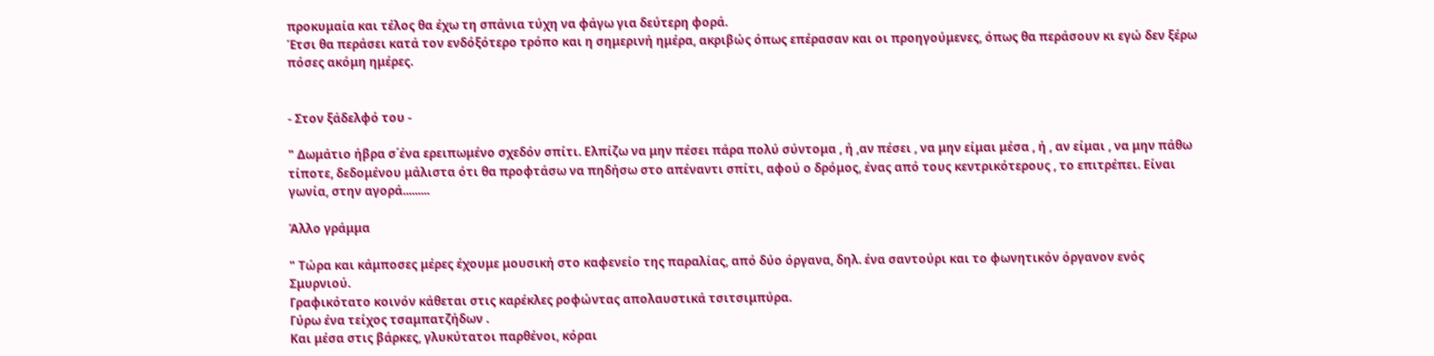προκυμαία και τέλος θα έχω τη σπάνια τύχη να φάγω για δεύτερη φορά.
Έτσι θα περάσει κατά τον ενδόξότερο τρόπο και η σημερινή ημέρα, ακριβώς όπως επέρασαν και οι προηγούμενες, όπως θα περάσουν κι εγώ δεν ξέρω πόσες ακόμη ημέρες.


- Στον ξάδελφό του -

" Δωμάτιο ήβρα σ΄ένα ερειπωμένο σχεδόν σπίτι. Ελπίζω να μην πέσει πάρα πολύ σύντομα , ή ,αν πέσει , να μην είμαι μέσα , ή , αν είμαι , να μην πάθω τίποτε, δεδομένου μάλιστα ότι θα προφτάσω να πηδήσω στο απέναντι σπίτι, αφού ο δρόμος, ένας από τους κεντρικότερους , το επιτρέπει. Είναι γωνία, στην αγορά.........

Άλλο γράμμα

" Τώρα και κάμποσες μέρες έχουμε μουσική στο καφενείο της παραλίας, από δύο όργανα, δηλ. ένα σαντούρι και το φωνητικόν όργανον ενός Σμυρνιού.
Γραφικότατο κοινόν κάθεται στις καρέκλες ροφώντας απολαυστικά τσιτσιμπύρα.
Γύρω ένα τείχος τσαμπατζήδων .
Και μέσα στις βάρκες, γλυκύτατοι παρθένοι, κόραι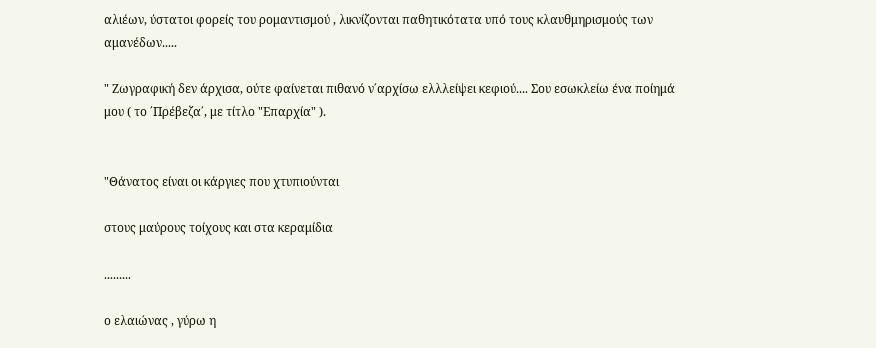αλιέων, ύστατοι φορείς του ρομαντισμού , λικνίζονται παθητικότατα υπό τους κλαυθμηρισμούς των αμανέδων.....

" Ζωγραφική δεν άρχισα, ούτε φαίνεται πιθανό ν΄αρχίσω ελλλείψει κεφιού.... Σου εσωκλείω ένα ποίημά μου ( το ΄Πρέβεζα΄, με τίτλο "Επαρχία" ).


"Θάνατος είναι οι κάργιες που χτυπιούνται

στους μαύρους τοίχους και στα κεραμίδια

.........

ο ελαιώνας , γύρω η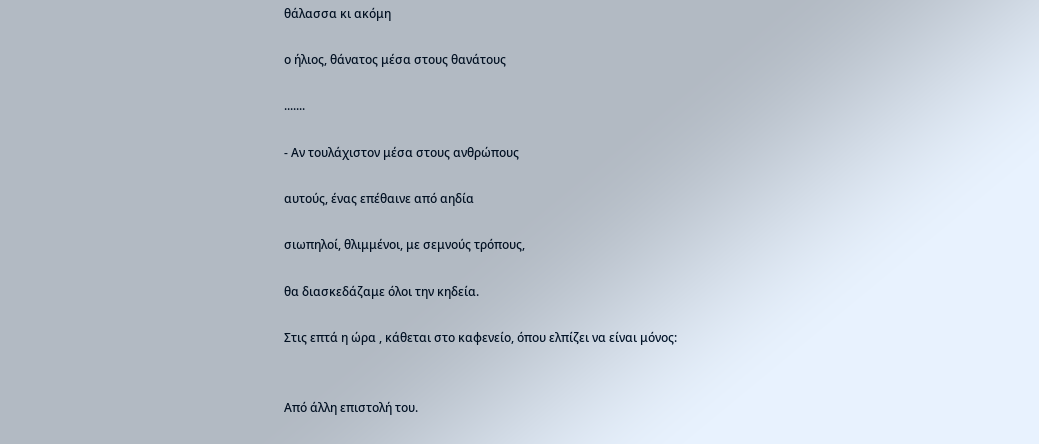θάλασσα κι ακόμη

ο ήλιος, θάνατος μέσα στους θανάτους

.......

- Αν τουλάχιστον μέσα στους ανθρώπους

αυτούς, ένας επέθαινε από αηδία

σιωπηλοί, θλιμμένοι, με σεμνούς τρόπους,

θα διασκεδάζαμε όλοι την κηδεία.

Στις επτά η ώρα , κάθεται στο καφενείο, όπου ελπίζει να είναι μόνος:


Από άλλη επιστολή του.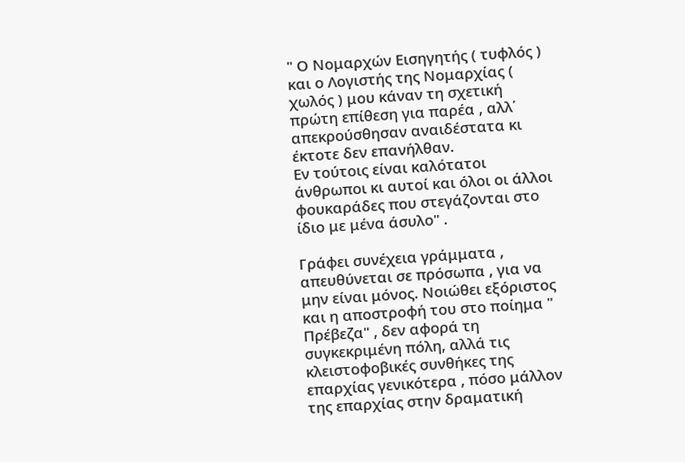" Ο Νομαρχών Εισηγητής ( τυφλός ) και ο Λογιστής της Νομαρχίας ( χωλός ) μου κάναν τη σχετική πρώτη επίθεση για παρέα , αλλ΄ απεκρούσθησαν αναιδέστατα κι έκτοτε δεν επανήλθαν.
Εν τούτοις είναι καλότατοι άνθρωποι κι αυτοί και όλοι οι άλλοι φουκαράδες που στεγάζονται στο ίδιο με μένα άσυλο" .

Γράφει συνέχεια γράμματα , απευθύνεται σε πρόσωπα , για να μην είναι μόνος. Νοιώθει εξόριστος και η αποστροφή του στο ποίημα " Πρέβεζα" , δεν αφορά τη συγκεκριμένη πόλη, αλλά τις κλειστοφοβικές συνθήκες της επαρχίας γενικότερα , πόσο μάλλον της επαρχίας στην δραματική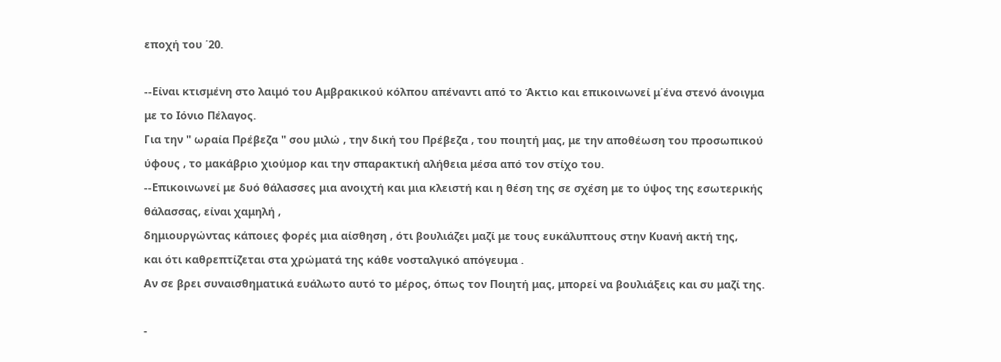εποχή του ΄20.

--Είναι κτισμένη στο λαιμό του Αμβρακικού κόλπου απέναντι από το Άκτιο και επικοινωνεί μ΄ένα στενό άνοιγμα με το Ιόνιο Πέλαγος.
Για την " ωραία Πρέβεζα " σου μιλώ , την δική του Πρέβεζα , του ποιητή μας, με την αποθέωση του προσωπικού ύφους , το μακάβριο χιούμορ και την σπαρακτική αλήθεια μέσα από τον στίχο του.
--Επικοινωνεί με δυό θάλασσες μια ανοιχτή και μια κλειστή και η θέση της σε σχέση με το ύψος της εσωτερικής θάλασσας, είναι χαμηλή ,
δημιουργώντας κάποιες φορές μια αίσθηση , ότι βουλιάζει μαζί με τους ευκάλυπτους στην Κυανή ακτή της,
και ότι καθρεπτίζεται στα χρώματά της κάθε νοσταλγικό απόγευμα .
Αν σε βρει συναισθηματικά ευάλωτο αυτό το μέρος, όπως τον Ποιητή μας, μπορεί να βουλιάξεις και συ μαζί της.

-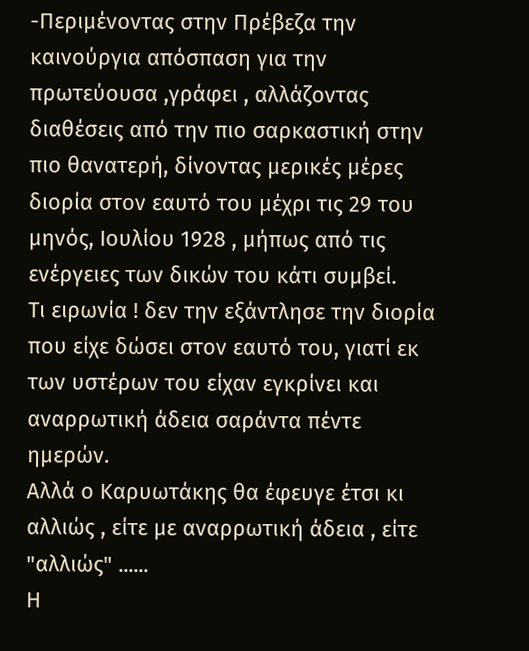-Περιμένοντας στην Πρέβεζα την καινούργια απόσπαση για την πρωτεύουσα ,γράφει , αλλάζοντας διαθέσεις από την πιο σαρκαστική στην πιο θανατερή, δίνοντας μερικές μέρες διορία στον εαυτό του μέχρι τις 29 του μηνός, Ιουλίου 1928 , μήπως από τις ενέργειες των δικών του κάτι συμβεί.
Τι ειρωνία ! δεν την εξάντλησε την διορία που είχε δώσει στον εαυτό του, γιατί εκ των υστέρων του είχαν εγκρίνει και αναρρωτική άδεια σαράντα πέντε ημερών.
Αλλά ο Καρυωτάκης θα έφευγε έτσι κι αλλιώς , είτε με αναρρωτική άδεια , είτε "αλλιώς" ......
Η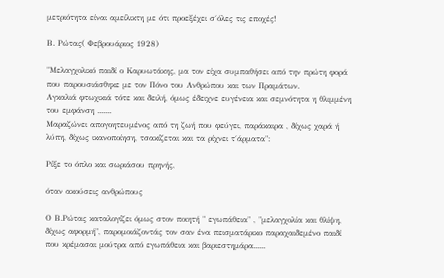μετριότητα είναι αμείλικτη με ότι προεξέχει σ΄όλες τις εποχές!

Β. Ρώτας( Φεβρουάριος 1928)

"Μελαγχολικό παιδί ο Καρυωτάκης, μα τον είχα συμπαθήσει από την πρώτη φορά που παρουσιάσθηκε με τον Πόνο του Ανθρώπου και των Πραμάτων.
Αγκαλιά φτωχικιά τότε και δειλή, όμως έδειχνε ευγένεια και σεμνότητα η θλιμμένη του εμφάνση .......
Μαραζώνει απογοητευμένος από τη ζωή που φεύγει, παράκαιρα , δίχως χαρά ή λύπη, δίχως ικανοποίηση, τσακίζεται και τα ρίχνει τ΄άρματα":

Ρίξε το όπλο και σωριάσου πρηνής,

όταν ακούσεις ανθρώπους

Ο Β.Ρώτας καταλογίζει όμως στον ποιητή " εγωπάθεια" , "μελαγχολία και θλίψη, δίχως αφορμή", παρομοιάζοντάς τον σαν ένα πεισματάρικο παραχαιδεμένο παιδί που κρέμασαι μούτρα από εγωπάθεια και βαριεστημάρα......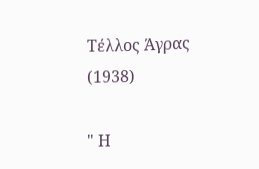Τέλλος Άγρας (1938)

" Η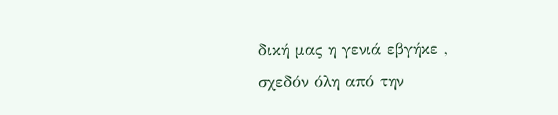δική μας η γενιά εβγήκε , σχεδόν όλη από την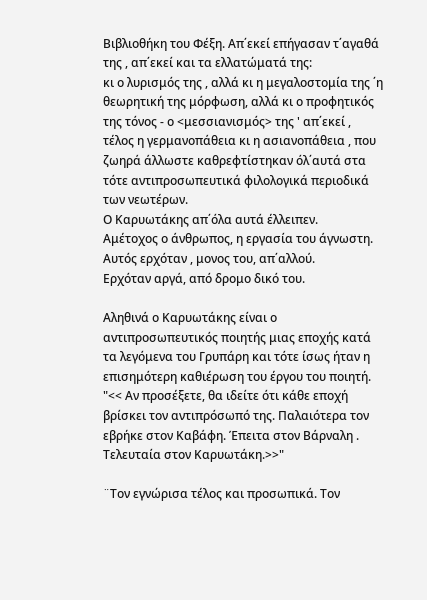Βιβλιοθήκη του Φέξη. Απ΄εκεί επήγασαν τ΄αγαθά της , απ΄εκεί και τα ελλατώματά της:
κι ο λυρισμός της , αλλά κι η μεγαλοστομία της ΄η θεωρητική της μόρφωση, αλλά κι ο προφητικός της τόνος - ο <μεσσιανισμός> της ' απ΄εκεί , τέλος η γερμανοπάθεια κι η ασιανοπάθεια , που ζωηρά άλλωστε καθρεφτίστηκαν όλ΄αυτά στα τότε αντιπροσωπευτικά φιλολογικά περιοδικά των νεωτέρων.
Ο Καρυωτάκης απ΄όλα αυτά έλλειπεν.
Αμέτοχος ο άνθρωπος, η εργασία του άγνωστη.
Αυτός ερχόταν , μονος του, απ΄αλλού.
Ερχόταν αργά, από δρομο δικό του.

Αληθινά ο Καρυωτάκης είναι ο αντιπροσωπευτικός ποιητής μιας εποχής κατά τα λεγόμενα του Γρυπάρη και τότε ίσως ήταν η επισημότερη καθιέρωση του έργου του ποιητή.
"<< Αν προσέξετε, θα ιδείτε ότι κάθε εποχή βρίσκει τον αντιπρόσωπό της. Παλαιότερα τον εβρήκε στον Καβάφη. Έπειτα στον Βάρναλη . Τελευταία στον Καρυωτάκη.>>"

¨Τον εγνώρισα τέλος και προσωπικά. Τον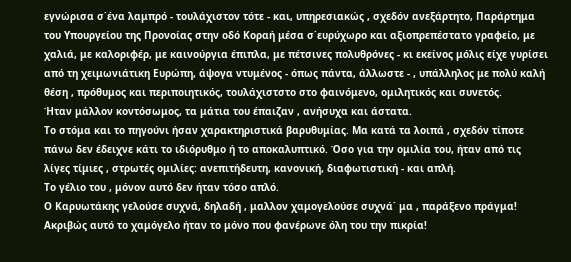εγνώρισα σ΄ένα λαμπρό - τουλάχιστον τότε - και, υπηρεσιακώς , σχεδόν ανεξάρτητο, Παράρτημα του Υπουργείου της Προνοίας στην οδό Κοραή μέσα σ΄ευρύχωρο και αξιοπρεπέστατο γραφείο, με χαλιά, με καλοριφέρ, με καινούργια έπιπλα, με πέτσινες πολυθρόνες - κι εκείνος μόλις είχε γυρίσει από τη χειμωνιάτικη Ευρώπη, άψογα ντυμένος - όπως πάντα, άλλωστε - , υπάλληλος με πολύ καλή θέση , πρόθυμος και περιποιητικός, τουλάχιστστο στο φαινόμενο, ομιλητικός και συνετός.
Ήταν μάλλον κοντόσωμος, τα μάτια του έπαιζαν , ανήσυχα και άστατα.
Το στόμα και το πηγούνι ήσαν χαρακτηριστικά βαρυθυμίας. Μα κατά τα λοιπά , σχεδόν τίποτε πάνω δεν έδειχνε κάτι το ιδιόρυθμο ή το αποκαλυπτικό. Όσο για την ομιλία του, ήταν από τις λίγες τίμιες , στρωτές ομιλίες: ανεπιτήδευτη, κανονική, διαφωτιστική - και απλή.
Το γέλιο του , μόνον αυτό δεν ήταν τόσο απλό.
Ο Καρυωτάκης γελούσε συχνά, δηλαδή , μαλλον χαμογελούσε συχνά΄ μα , παράξενο πράγμα! Ακριβώς αυτό το χαμόγελο ήταν το μόνο που φανέρωνε όλη του την πικρία!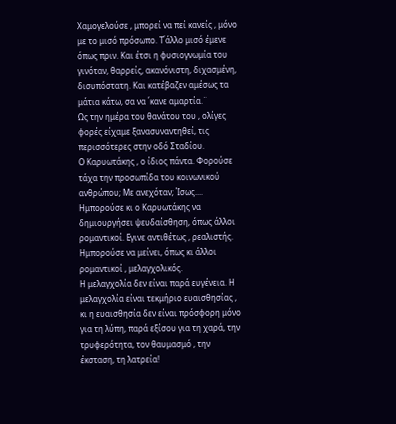Χαμογελούσε , μπορεί να πεί κανείς , μόνο με το μισό πρόσωπο. Τ΄άλλο μισό έμενε όπως πριν. Και έτσι η φυσιογνωμία του γινόταν, θαρρείς, ακανόνιστη, διχασμένη, δισυπόστατη. Και κατέβαζεν αμέσως τα μάτια κάτω, σα να ΄κανε αμαρτία.¨
Ως την ημέρα του θανάτου του , ολίγες φορές είχαμε ξανασυναντηθεί, τις περισσότερες στην οδό Σταδίου.
Ο Καρυωτάκης , ο ίδιος πάντα. Φορούσε τάχα την προσωπίδα του κοινωνικού ανθρώπου; Με ανεχόταν; Ίσως....
Ημπορούσε κι ο Καρυωτάκης να δημιουργήσει ψευδαίσθηση, όπως άλλοι ρομαντικοί. Εγινε αντιθέτως , ρεαλιστής.
Ημπορούσε να μείνει, όπως κι άλλοι ρομαντικοί , μελαγχολικός.
Η μελαγχολία δεν είναι παρά ευγένεια. Η μελαγχολία είναι τεκμήριο ευαισθησίας , κι η ευαισθησία δεν είναι πρόσφορη μόνο για τη λύπη, παρά εξίσου για τη χαρά, την τρυφερότητα, τον θαυμασμό , την έκσταση, τη λατρεία!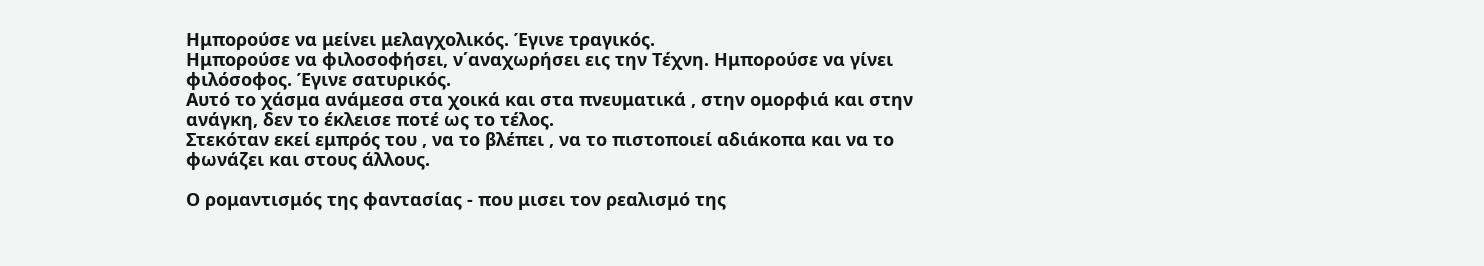Ημπορούσε να μείνει μελαγχολικός. Έγινε τραγικός.
Ημπορούσε να φιλοσοφήσει, ν΄αναχωρήσει εις την Τέχνη. Ημπορούσε να γίνει φιλόσοφος. Έγινε σατυρικός.
Αυτό το χάσμα ανάμεσα στα χοικά και στα πνευματικά , στην ομορφιά και στην ανάγκη, δεν το έκλεισε ποτέ ως το τέλος.
Στεκόταν εκεί εμπρός του , να το βλέπει , να το πιστοποιεί αδιάκοπα και να το φωνάζει και στους άλλους.

Ο ρομαντισμός της φαντασίας - που μισει τον ρεαλισμό της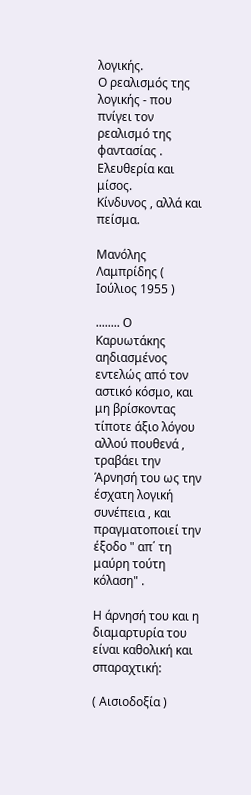λογικής.
Ο ρεαλισμός της λογικής - που πνίγει τον ρεαλισμό της φαντασίας .
Ελευθερία και μίσος.
Κίνδυνος , αλλά και πείσμα.

Μανόλης Λαμπρίδης ( Ιούλιος 1955 )

........ Ο Καρυωτάκης αηδιασμένος εντελώς από τον αστικό κόσμο, και μη βρίσκοντας τίποτε άξιο λόγου αλλού πουθενά , τραβάει την Άρνησή του ως την έσχατη λογική συνέπεια , και πραγματοποιεί την έξοδο " απ΄ τη μαύρη τούτη κόλαση" .

Η άρνησή του και η διαμαρτυρία του είναι καθολική και σπαραχτική:

( Αισιοδοξία )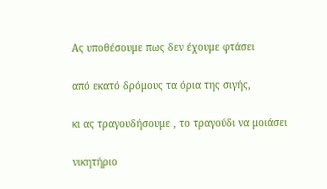Ας υποθέσουμε πως δεν έχουμε φτάσει

από εκατό δρόμους τα όρια της σιγής,

κι ας τραγουδήσουμε , το τραγούδι να μοιάσει

νικητήριο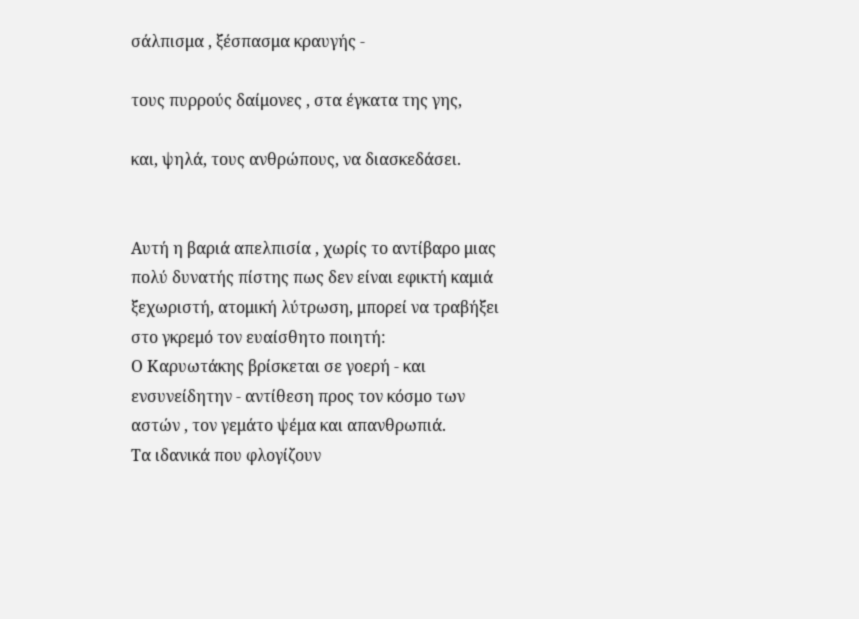σάλπισμα , ξέσπασμα κραυγής -

τους πυρρούς δαίμονες , στα έγκατα της γης,

και, ψηλά, τους ανθρώπους, να διασκεδάσει.


Αυτή η βαριά απελπισία , χωρίς το αντίβαρο μιας πολύ δυνατής πίστης πως δεν είναι εφικτή καμιά ξεχωριστή, ατομική λύτρωση, μπορεί να τραβήξει στο γκρεμό τον ευαίσθητο ποιητή:
Ο Καρυωτάκης βρίσκεται σε γοερή - και ενσυνείδητην - αντίθεση προς τον κόσμο των αστών , τον γεμάτο ψέμα και απανθρωπιά.
Τα ιδανικά που φλογίζουν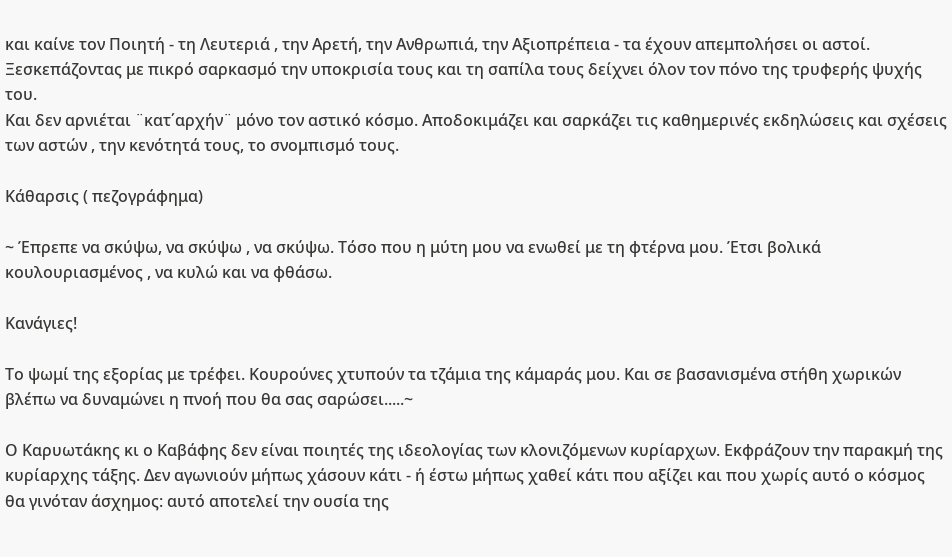και καίνε τον Ποιητή - τη Λευτεριά , την Αρετή, την Ανθρωπιά, την Αξιοπρέπεια - τα έχουν απεμπολήσει οι αστοί.
Ξεσκεπάζοντας με πικρό σαρκασμό την υποκρισία τους και τη σαπίλα τους δείχνει όλον τον πόνο της τρυφερής ψυχής του.
Και δεν αρνιέται ¨κατ΄αρχήν¨ μόνο τον αστικό κόσμο. Αποδοκιμάζει και σαρκάζει τις καθημερινές εκδηλώσεις και σχέσεις των αστών , την κενότητά τους, το σνομπισμό τους.

Κάθαρσις ( πεζογράφημα)

~ Έπρεπε να σκύψω, να σκύψω , να σκύψω. Τόσο που η μύτη μου να ενωθεί με τη φτέρνα μου. Έτσι βολικά κουλουριασμένος , να κυλώ και να φθάσω.

Κανάγιες!

Το ψωμί της εξορίας με τρέφει. Κουρούνες χτυπούν τα τζάμια της κάμαράς μου. Και σε βασανισμένα στήθη χωρικών βλέπω να δυναμώνει η πνοή που θα σας σαρώσει.....~

Ο Καρυωτάκης κι ο Καβάφης δεν είναι ποιητές της ιδεολογίας των κλονιζόμενων κυρίαρχων. Εκφράζουν την παρακμή της κυρίαρχης τάξης. Δεν αγωνιούν μήπως χάσουν κάτι - ή έστω μήπως χαθεί κάτι που αξίζει και που χωρίς αυτό ο κόσμος θα γινόταν άσχημος: αυτό αποτελεί την ουσία της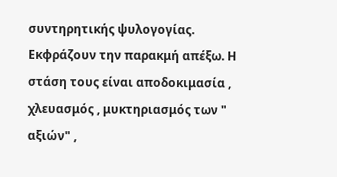συντηρητικής ψυλογογίας. Εκφράζουν την παρακμή απέξω. Η στάση τους είναι αποδοκιμασία , χλευασμός , μυκτηριασμός των " αξιών" ,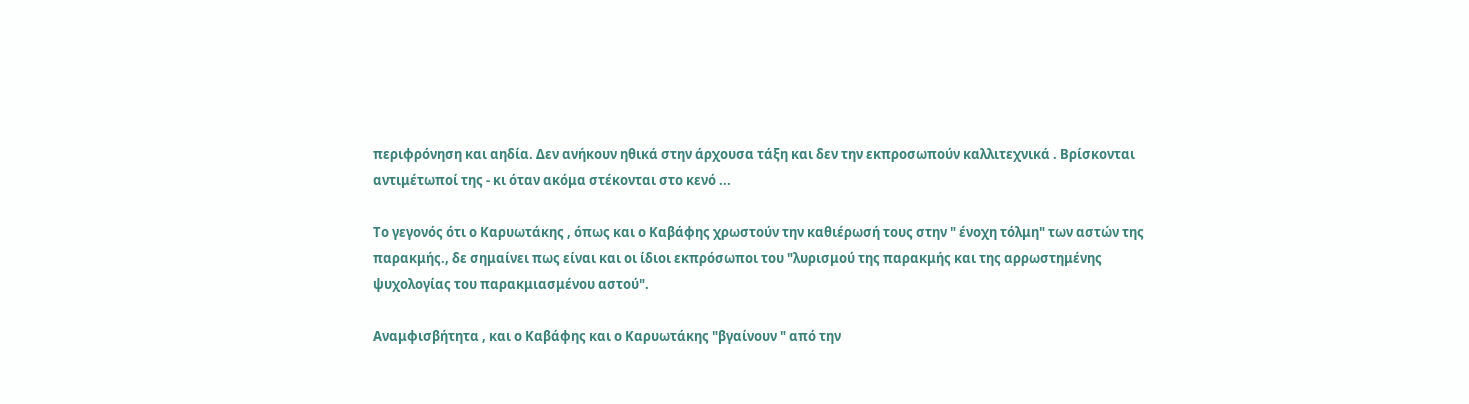περιφρόνηση και αηδία. Δεν ανήκουν ηθικά στην άρχουσα τάξη και δεν την εκπροσωπούν καλλιτεχνικά . Βρίσκονται αντιμέτωποί της - κι όταν ακόμα στέκονται στο κενό ...

Το γεγονός ότι ο Καρυωτάκης , όπως και ο Καβάφης χρωστούν την καθιέρωσή τους στην " ένοχη τόλμη" των αστών της παρακμής., δε σημαίνει πως είναι και οι ίδιοι εκπρόσωποι του "λυρισμού της παρακμής και της αρρωστημένης ψυχολογίας του παρακμιασμένου αστού".

Αναμφισβήτητα , και ο Καβάφης και ο Καρυωτάκης "βγαίνουν " από την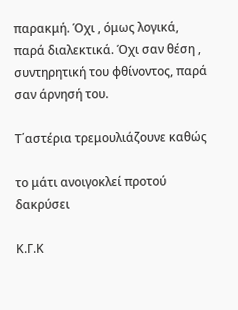παρακμή. Όχι , όμως λογικά, παρά διαλεκτικά. Όχι σαν θέση , συντηρητική του φθίνοντος, παρά σαν άρνησή του.

Τ΄αστέρια τρεμουλιάζουνε καθώς

το μάτι ανοιγοκλεί προτού δακρύσει

Κ.Γ.Κ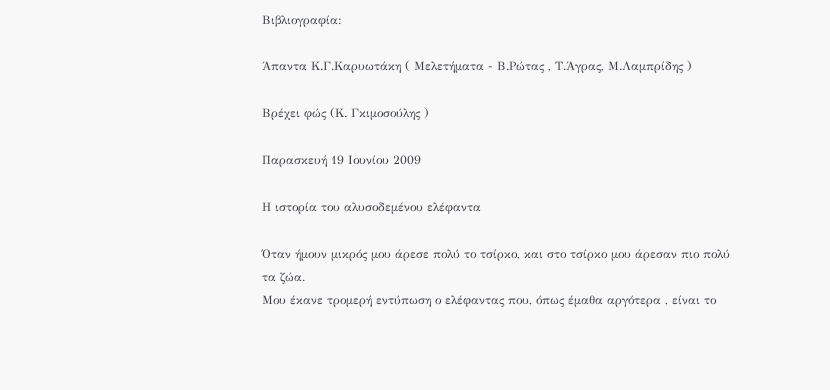Βιβλιογραφία:

Άπαντα Κ.Γ.Καρυωτάκη ( Μελετήματα - Β.Ρώτας , Τ.Άγρας, Μ.Λαμπρίδης )

Βρέχει φώς (Κ. Γκιμοσούλης )

Παρασκευή 19 Ιουνίου 2009

Η ιστορία του αλυσοδεμένου ελέφαντα

Όταν ήμουν μικρός μου άρεσε πολύ το τσίρκο, και στο τσίρκο μου άρεσαν πιο πολύ τα ζώα.
Μου έκανε τρομερή εντύπωση ο ελέφαντας που, όπως έμαθα αργότερα , είναι το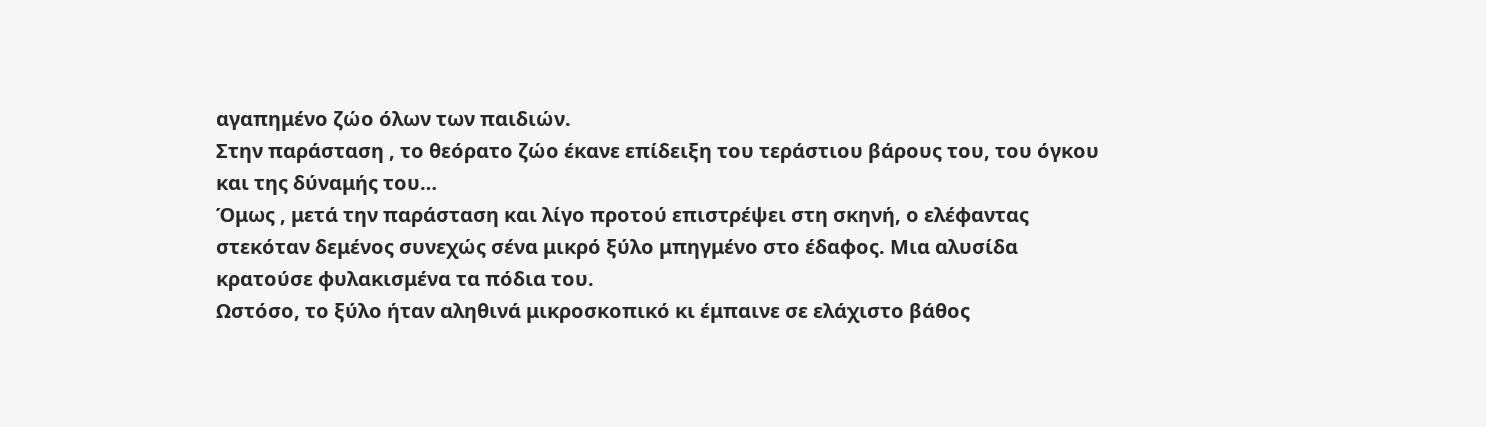αγαπημένο ζώο όλων των παιδιών.
Στην παράσταση , το θεόρατο ζώο έκανε επίδειξη του τεράστιου βάρους του, του όγκου και της δύναμής του…
Όμως , μετά την παράσταση και λίγο προτού επιστρέψει στη σκηνή, ο ελέφαντας στεκόταν δεμένος συνεχώς σένα μικρό ξύλο μπηγμένο στο έδαφος. Μια αλυσίδα κρατούσε φυλακισμένα τα πόδια του.
Ωστόσο, το ξύλο ήταν αληθινά μικροσκοπικό κι έμπαινε σε ελάχιστο βάθος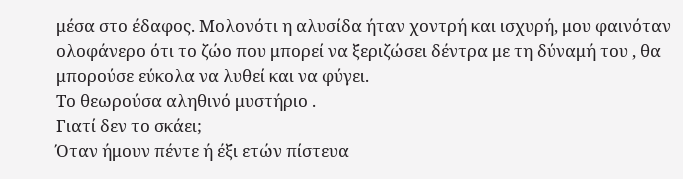μέσα στο έδαφος. Μολονότι η αλυσίδα ήταν χοντρή και ισχυρή, μου φαινόταν ολοφάνερο ότι το ζώο που μπορεί να ξεριζώσει δέντρα με τη δύναμή του , θα μπορούσε εύκολα να λυθεί και να φύγει.
Το θεωρούσα αληθινό μυστήριο .
Γιατί δεν το σκάει;
Όταν ήμουν πέντε ή έξι ετών πίστευα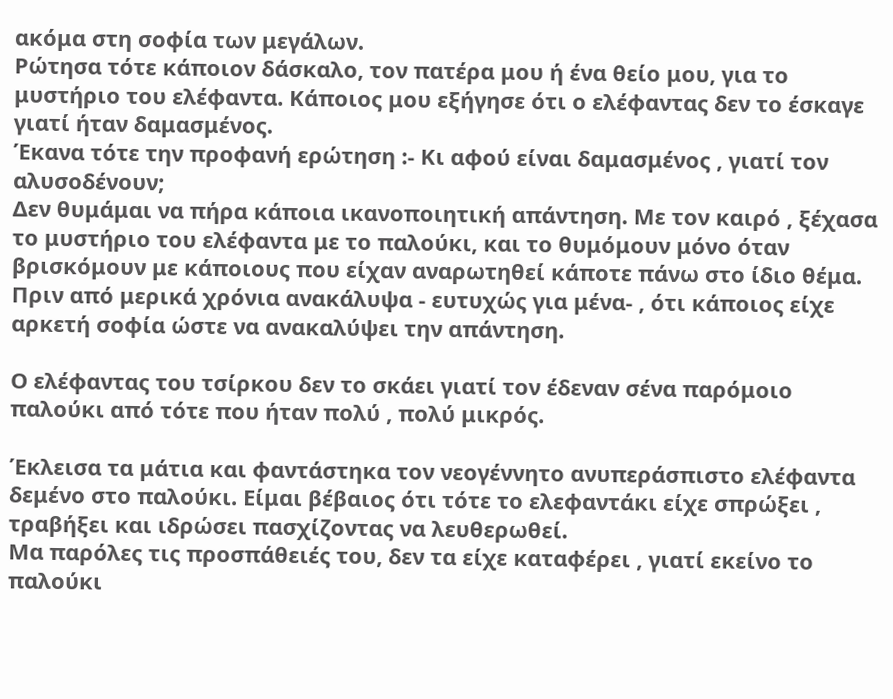ακόμα στη σοφία των μεγάλων.
Ρώτησα τότε κάποιον δάσκαλο, τον πατέρα μου ή ένα θείο μου, για το μυστήριο του ελέφαντα. Κάποιος μου εξήγησε ότι ο ελέφαντας δεν το έσκαγε γιατί ήταν δαμασμένος.
Έκανα τότε την προφανή ερώτηση :- Κι αφού είναι δαμασμένος , γιατί τον αλυσοδένουν;
Δεν θυμάμαι να πήρα κάποια ικανοποιητική απάντηση. Με τον καιρό , ξέχασα το μυστήριο του ελέφαντα με το παλούκι, και το θυμόμουν μόνο όταν βρισκόμουν με κάποιους που είχαν αναρωτηθεί κάποτε πάνω στο ίδιο θέμα.
Πριν από μερικά χρόνια ανακάλυψα - ευτυχώς για μένα- , ότι κάποιος είχε αρκετή σοφία ώστε να ανακαλύψει την απάντηση.

Ο ελέφαντας του τσίρκου δεν το σκάει γιατί τον έδεναν σένα παρόμοιο παλούκι από τότε που ήταν πολύ , πολύ μικρός.

Έκλεισα τα μάτια και φαντάστηκα τον νεογέννητο ανυπεράσπιστο ελέφαντα δεμένο στο παλούκι. Είμαι βέβαιος ότι τότε το ελεφαντάκι είχε σπρώξει , τραβήξει και ιδρώσει πασχίζοντας να λευθερωθεί.
Μα παρόλες τις προσπάθειές του, δεν τα είχε καταφέρει , γιατί εκείνο το παλούκι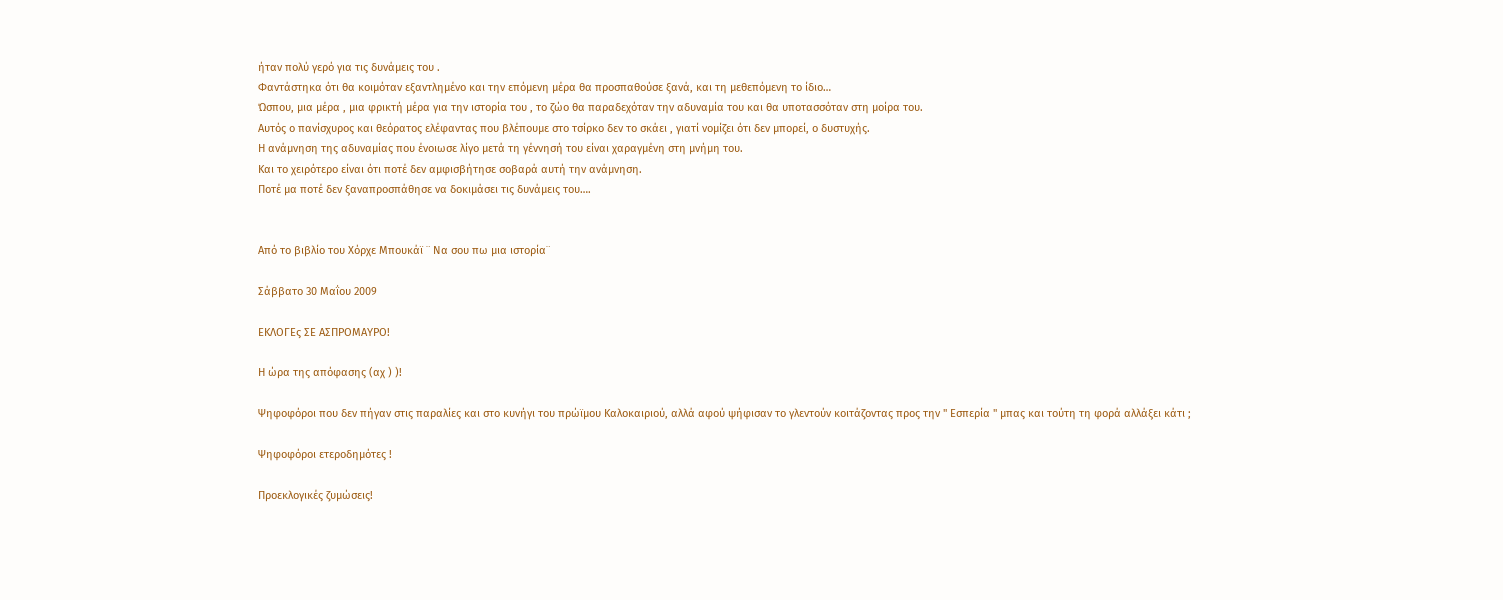ήταν πολύ γερό για τις δυνάμεις του .
Φαντάστηκα ότι θα κοιμόταν εξαντλημένο και την επόμενη μέρα θα προσπαθούσε ξανά, και τη μεθεπόμενη το ίδιο…
Ώσπου, μια μέρα , μια φρικτή μέρα για την ιστορία του , το ζώο θα παραδεχόταν την αδυναμία του και θα υποτασσόταν στη μοίρα του.
Αυτός ο πανίσχυρος και θεόρατος ελέφαντας που βλέπουμε στο τσίρκο δεν το σκάει , γιατί νομίζει ότι δεν μπορεί, ο δυστυχής.
Η ανάμνηση της αδυναμίας που ένοιωσε λίγο μετά τη γέννησή του είναι χαραγμένη στη μνήμη του.
Και το χειρότερο είναι ότι ποτέ δεν αμφισβήτησε σοβαρά αυτή την ανάμνηση.
Ποτέ μα ποτέ δεν ξαναπροσπάθησε να δοκιμάσει τις δυνάμεις του….


Από το βιβλίο του Χόρχε Μπουκάϊ ¨ Να σου πω μια ιστορία¨

Σάββατο 30 Μαΐου 2009

ΕΚΛΟΓΕς ΣΕ ΑΣΠΡΟΜΑΥΡΟ!

Η ώρα της απόφασης (αχ ) )!

Ψηφοφόροι που δεν πήγαν στις παραλίες και στο κυνήγι του πρώϊμου Καλοκαιριού, αλλά αφού ψήφισαν το γλεντούν κοιτάζοντας προς την " Εσπερία " μπας και τούτη τη φορά αλλάξει κάτι ;

Ψηφοφόροι ετεροδημότες !

Προεκλογικές ζυμώσεις!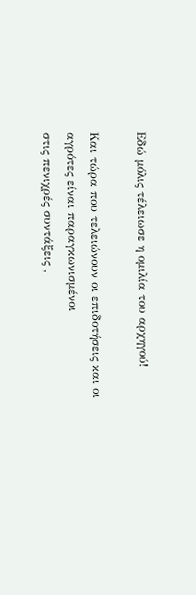Εδώ μόλις τέλειωσε η ομιλία του αρχηγού!

Και τώρα που τελειώνουν οι επιδοτήσεις και οι αγρότες είναι παραγκωνισμένοι
στις πενιχρές συντάξεις ,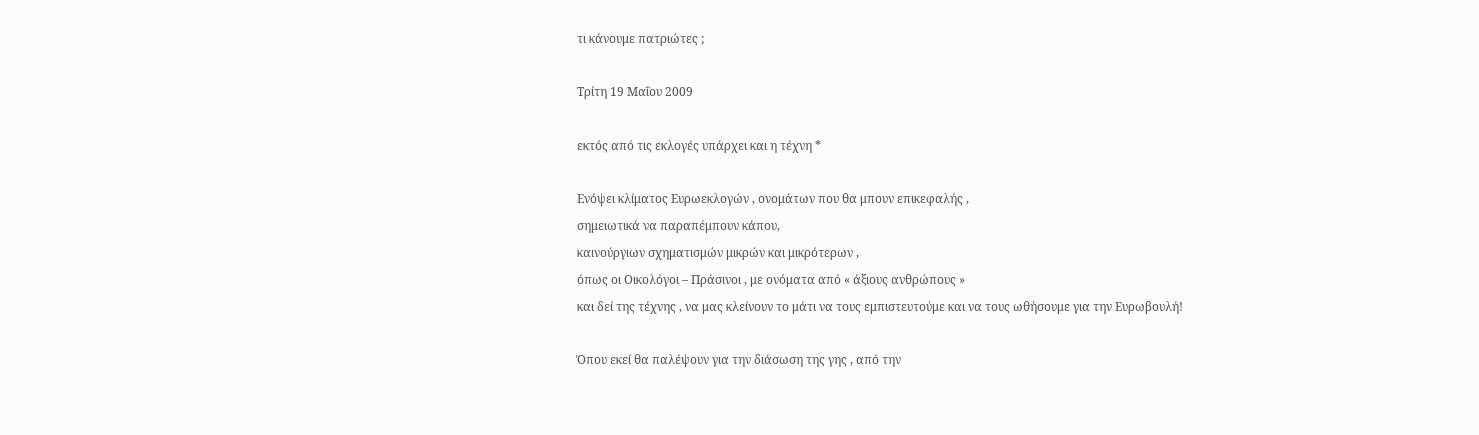τι κάνουμε πατριώτες ;

Τρίτη 19 Μαΐου 2009

εκτός από τις εκλογές υπάρχει και η τέχνη *

Ενόψει κλίματος Ευρωεκλογών , ονομάτων που θα μπουν επικεφαλής ,
σημειωτικά να παραπέμπουν κάπου,
καινούργιων σχηματισμών μικρών και μικρότερων ,
όπως οι Οικολόγοι – Πράσινοι , με ονόματα από « άξιους ανθρώπους »
και δεί της τέχνης , να μας κλείνουν το μάτι να τους εμπιστευτούμε και να τους ωθήσουμε για την Ευρωβουλή!

Όπου εκεί θα παλέψουν για την διάσωση της γης , από την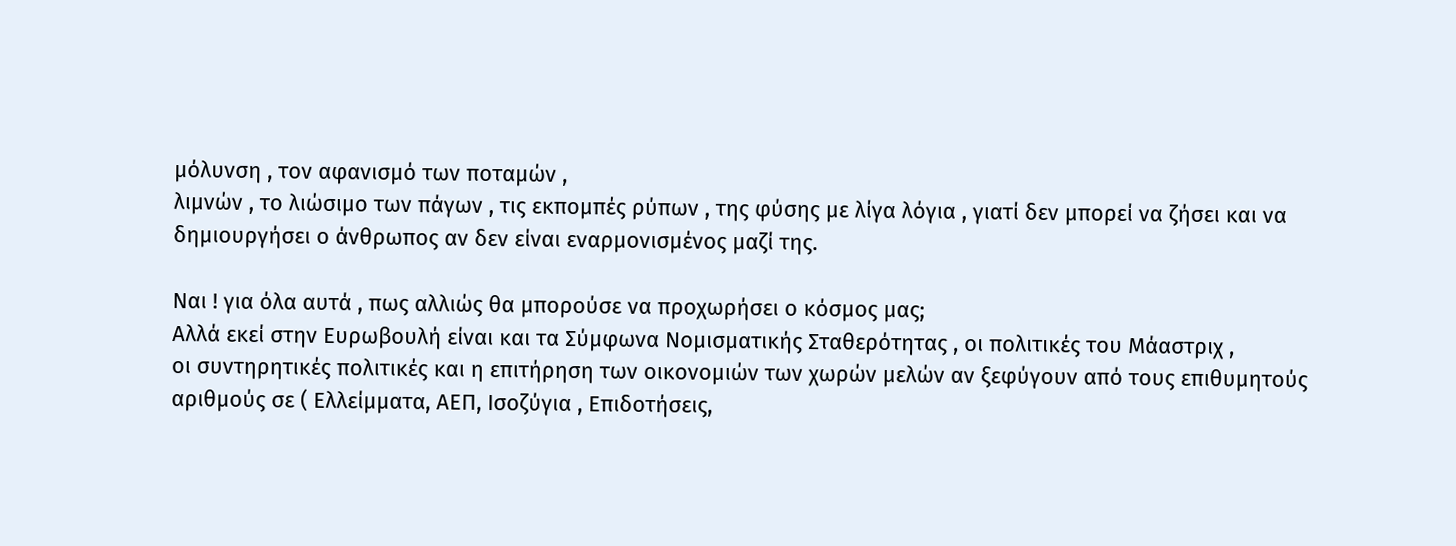μόλυνση , τον αφανισμό των ποταμών ,
λιμνών , το λιώσιμο των πάγων , τις εκπομπές ρύπων , της φύσης με λίγα λόγια , γιατί δεν μπορεί να ζήσει και να δημιουργήσει ο άνθρωπος αν δεν είναι εναρμονισμένος μαζί της.

Ναι ! για όλα αυτά , πως αλλιώς θα μπορούσε να προχωρήσει ο κόσμος μας;
Αλλά εκεί στην Ευρωβουλή είναι και τα Σύμφωνα Νομισματικής Σταθερότητας , οι πολιτικές του Μάαστριχ ,
οι συντηρητικές πολιτικές και η επιτήρηση των οικονομιών των χωρών μελών αν ξεφύγουν από τους επιθυμητούς αριθμούς σε ( Ελλείμματα, ΑΕΠ, Ισοζύγια , Επιδοτήσεις,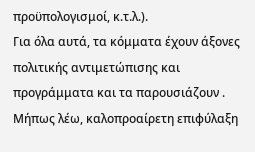προϋπολογισμοί, κ.τ.λ.).
Για όλα αυτά, τα κόμματα έχουν άξονες πολιτικής αντιμετώπισης και προγράμματα και τα παρουσιάζουν .
Μήπως λέω, καλοπροαίρετη επιφύλαξη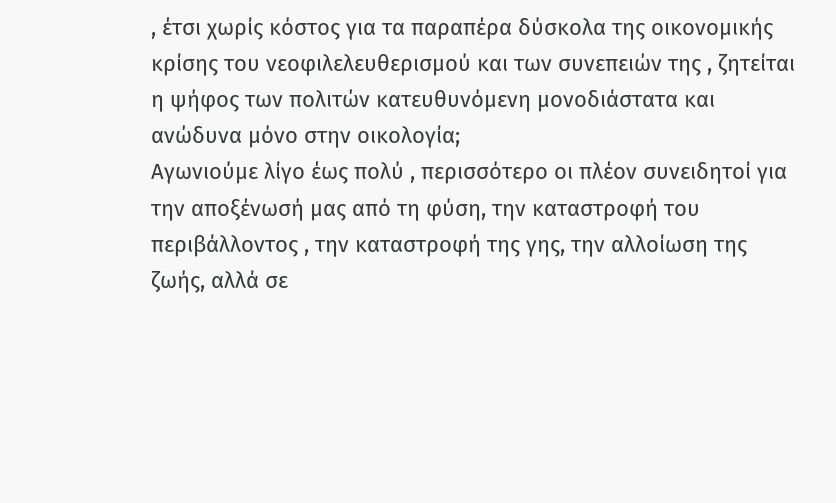, έτσι χωρίς κόστος για τα παραπέρα δύσκολα της οικονομικής κρίσης του νεοφιλελευθερισμού και των συνεπειών της , ζητείται η ψήφος των πολιτών κατευθυνόμενη μονοδιάστατα και ανώδυνα μόνο στην οικολογία;
Αγωνιούμε λίγο έως πολύ , περισσότερο οι πλέον συνειδητοί για την αποξένωσή μας από τη φύση, την καταστροφή του περιβάλλοντος , την καταστροφή της γης, την αλλοίωση της ζωής, αλλά σε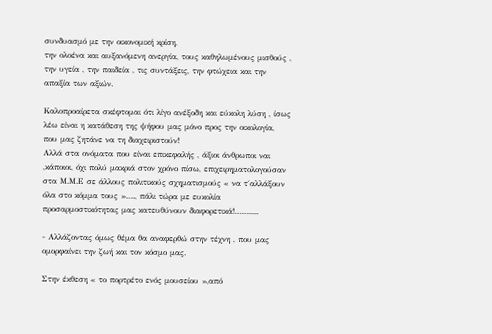συνδυασμό με την οικονομική κρίση,
την ολοένα και αυξανόμενη ανεργία, τους καθηλωμένους μισθούς , την υγεία , την παιδεία , τις συντάξεις, την φτώχεια και την απαξία των αξιών.

Καλοπροαίρετα σκέφτομαι ότι λίγο ανέξοδη και εύκολη λύση , ίσως λέω είναι η κατάθεση της ψήφου μας μόνο προς την οικολογία, που μας ζητάνε να τη διαχειριστούν!
Αλλά στα ονόματα που είναι επικεφαλής , άξιοι άνθρωποι ναι ,κάποιοι, όχι πολύ μακριά στον χρόνο πίσω, επιχειρηματολογούσαν στα Μ.Μ.Ε σε άλλους πολιτικούς σχηματισμούς « να τ΄αλλάξουν όλα στο κόμμα τους »…., πάλι τώρα με ευκολία προσαρμοστικότητας μας κατευθύνουν διαφορετικά!…….....

- Αλλάζοντας όμως θέμα θα αναφερθώ στην τέχνη , που μας ομορφαίνει την ζωή και τον κόσμο μας.

Στην έκθεση « το πορτρέτο ενός μουσείου »,από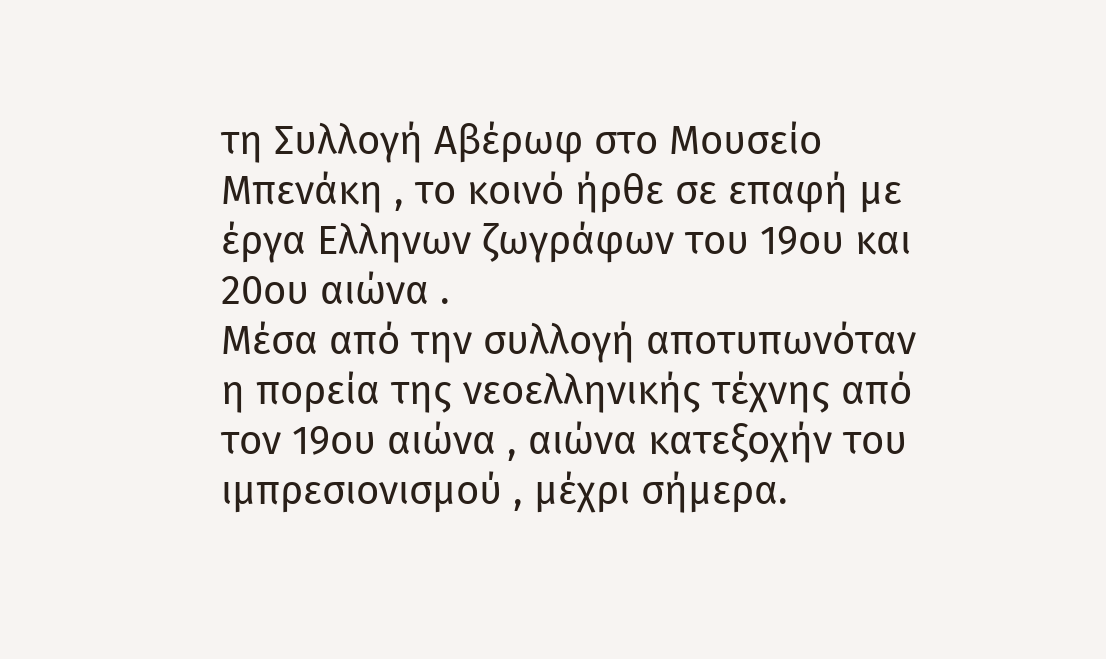τη Συλλογή Αβέρωφ στο Μουσείο Μπενάκη , το κοινό ήρθε σε επαφή με έργα Ελληνων ζωγράφων του 19ου και 20ου αιώνα .
Μέσα από την συλλογή αποτυπωνόταν η πορεία της νεοελληνικής τέχνης από τον 19ου αιώνα , αιώνα κατεξοχήν του ιμπρεσιονισμού , μέχρι σήμερα.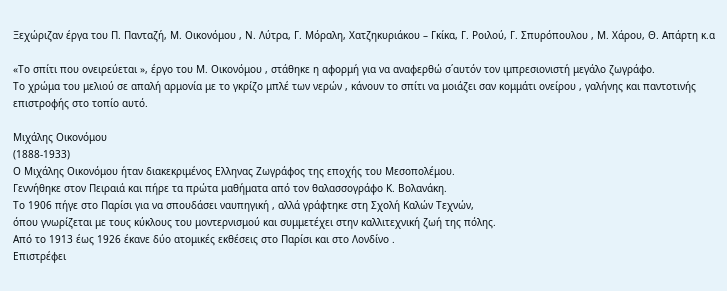Ξεχώριζαν έργα του Π. Πανταζή, Μ. Οικονόμου , Ν. Λύτρα, Γ. Μόραλη, Χατζηκυριάκου – Γκίκα, Γ. Ροιλού, Γ. Σπυρόπουλου , Μ. Χάρου, Θ. Απάρτη κ.α

«Το σπίτι που ονειρεύεται », έργο του Μ. Οικονόμου , στάθηκε η αφορμή για να αναφερθώ σ΄αυτόν τον ιμπρεσιονιστή μεγάλο ζωγράφο.
Το χρώμα του μελιού σε απαλή αρμονία με το γκρίζο μπλέ των νερών , κάνουν το σπίτι να μοιάζει σαν κομμάτι ονείρου , γαλήνης και παντοτινής επιστροφής στο τοπίο αυτό.

Μιχάλης Οικονόμου
(1888-1933)
Ο Μιχάλης Οικονόμου ήταν διακεκριμένος Ελληνας Ζωγράφος της εποχής του Μεσοπολέμου.
Γεννήθηκε στον Πειραιά και πήρε τα πρώτα μαθήματα από τον θαλασσογράφο Κ. Βολανάκη.
Το 1906 πήγε στο Παρίσι για να σπουδάσει ναυπηγική , αλλά γράφτηκε στη Σχολή Καλών Τεχνών,
όπου γνωρίζεται με τους κύκλους του μοντερνισμού και συμμετέχει στην καλλιτεχνική ζωή της πόλης.
Από το 1913 έως 1926 έκανε δύο ατομικές εκθέσεις στο Παρίσι και στο Λονδίνο .
Επιστρέφει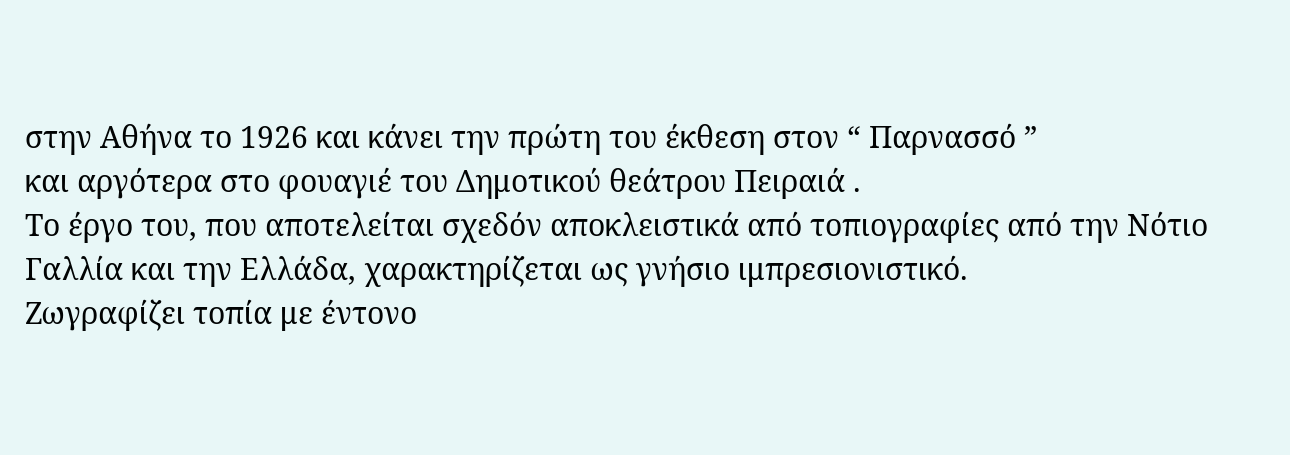στην Αθήνα το 1926 και κάνει την πρώτη του έκθεση στον “ Παρνασσό ”
και αργότερα στο φουαγιέ του Δημοτικού θεάτρου Πειραιά .
Το έργο του, που αποτελείται σχεδόν αποκλειστικά από τοπιογραφίες από την Νότιο Γαλλία και την Ελλάδα, χαρακτηρίζεται ως γνήσιο ιμπρεσιονιστικό.
Ζωγραφίζει τοπία με έντονο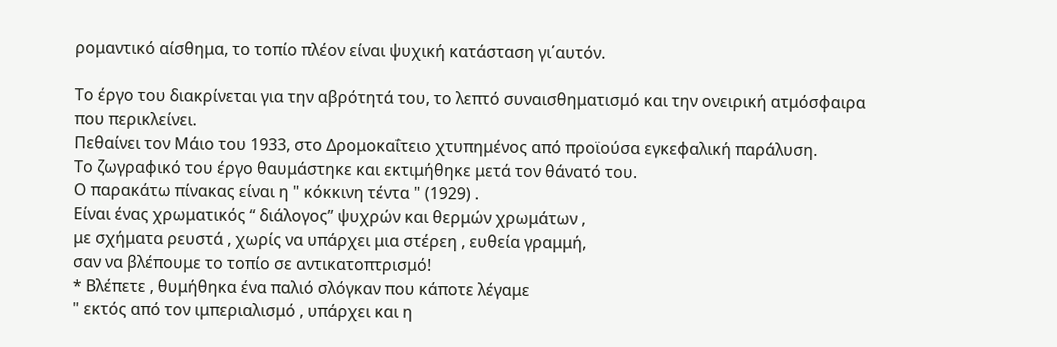ρομαντικό αίσθημα, το τοπίο πλέον είναι ψυχική κατάσταση γι΄αυτόν.

Το έργο του διακρίνεται για την αβρότητά του, το λεπτό συναισθηματισμό και την ονειρική ατμόσφαιρα που περικλείνει.
Πεθαίνει τον Μάιο του 1933, στο Δρομοκαΐτειο χτυπημένος από προϊούσα εγκεφαλική παράλυση.
Το ζωγραφικό του έργο θαυμάστηκε και εκτιμήθηκε μετά τον θάνατό του.
Ο παρακάτω πίνακας είναι η " κόκκινη τέντα " (1929) .
Είναι ένας χρωματικός “ διάλογος” ψυχρών και θερμών χρωμάτων ,
με σχήματα ρευστά , χωρίς να υπάρχει μια στέρεη , ευθεία γραμμή,
σαν να βλέπουμε το τοπίο σε αντικατοπτρισμό!
* Βλέπετε , θυμήθηκα ένα παλιό σλόγκαν που κάποτε λέγαμε
" εκτός από τον ιμπεριαλισμό , υπάρχει και η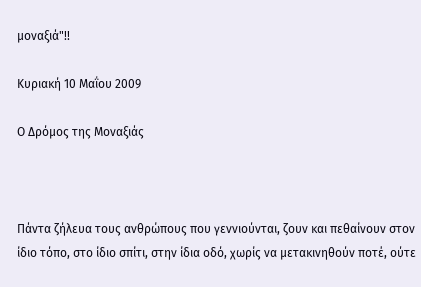μοναξιά"!!

Κυριακή 10 Μαΐου 2009

Ο Δρόμος της Μοναξιάς



Πάντα ζήλευα τους ανθρώπους που γεννιούνται, ζουν και πεθαίνουν στον ίδιο τόπο, στο ίδιο σπίτι, στην ίδια οδό, χωρίς να μετακινηθούν ποτέ, ούτε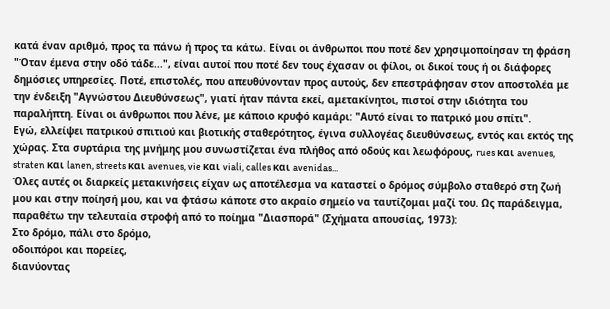κατά έναν αριθμό, προς τα πάνω ή προς τα κάτω. Είναι οι άνθρωποι που ποτέ δεν χρησιμοποίησαν τη φράση "Όταν έμενα στην οδό τάδε...", είναι αυτοί που ποτέ δεν τους έχασαν οι φίλοι, οι δικοί τους ή οι διάφορες δημόσιες υπηρεσίες. Ποτέ, επιστολές, που απευθύνονταν προς αυτούς, δεν επεστράφησαν στον αποστολέα με την ένδειξη "Αγνώστου Διευθύνσεως", γιατί ήταν πάντα εκεί, αμετακίνητοι, πιστοί στην ιδιότητα του παραλήπτη. Είναι οι άνθρωποι που λένε, με κάποιο κρυφό καμάρι: "Αυτό είναι το πατρικό μου σπίτι".
Εγώ, ελλείψει πατρικού σπιτιού και βιοτικής σταθερότητος, έγινα συλλογέας διευθύνσεως, εντός και εκτός της χώρας. Στα συρτάρια της μνήμης μου συνωστίζεται ένα πλήθος από οδούς και λεωφόρους, rues και avenues, straten και lanen, streets και avenues, vie και viali, calles και avenidas...
Όλες αυτές οι διαρκείς μετακινήσεις είχαν ως αποτέλεσμα να καταστεί ο δρόμος σύμβολο σταθερό στη ζωή μου και στην ποίησή μου, και να φτάσω κάποτε στο ακραίο σημείο να ταυτίζομαι μαζί του. Ως παράδειγμα, παραθέτω την τελευταία στροφή από το ποίημα "Διασπορά" (Σχήματα απουσίας, 1973):
Στο δρόμο, πάλι στο δρόμο,
οδοιπόροι και πορείες,
διανύοντας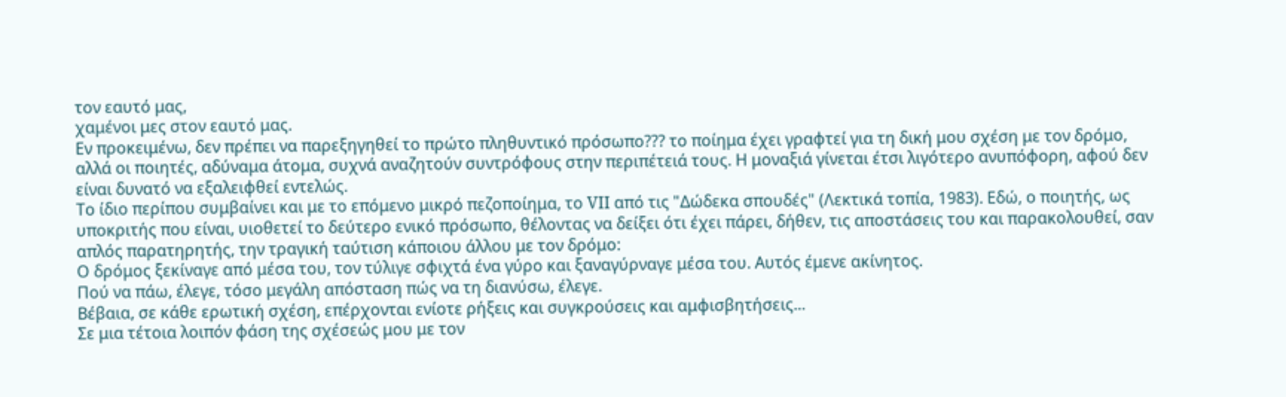τον εαυτό μας,
χαμένοι μες στον εαυτό μας.
Εν προκειμένω, δεν πρέπει να παρεξηγηθεί το πρώτο πληθυντικό πρόσωπο??? το ποίημα έχει γραφτεί για τη δική μου σχέση με τον δρόμο, αλλά οι ποιητές, αδύναμα άτομα, συχνά αναζητούν συντρόφους στην περιπέτειά τους. Η μοναξιά γίνεται έτσι λιγότερο ανυπόφορη, αφού δεν είναι δυνατό να εξαλειφθεί εντελώς.
Το ίδιο περίπου συμβαίνει και με το επόμενο μικρό πεζοποίημα, το VII από τις "Δώδεκα σπουδές" (Λεκτικά τοπία, 1983). Εδώ, ο ποιητής, ως υποκριτής που είναι, υιοθετεί το δεύτερο ενικό πρόσωπο, θέλοντας να δείξει ότι έχει πάρει, δήθεν, τις αποστάσεις του και παρακολουθεί, σαν απλός παρατηρητής, την τραγική ταύτιση κάποιου άλλου με τον δρόμο:
Ο δρόμος ξεκίναγε από μέσα του, τον τύλιγε σφιχτά ένα γύρο και ξαναγύρναγε μέσα του. Αυτός έμενε ακίνητος.
Πού να πάω, έλεγε, τόσο μεγάλη απόσταση πώς να τη διανύσω, έλεγε.
Βέβαια, σε κάθε ερωτική σχέση, επέρχονται ενίοτε ρήξεις και συγκρούσεις και αμφισβητήσεις...
Σε μια τέτοια λοιπόν φάση της σχέσεώς μου με τον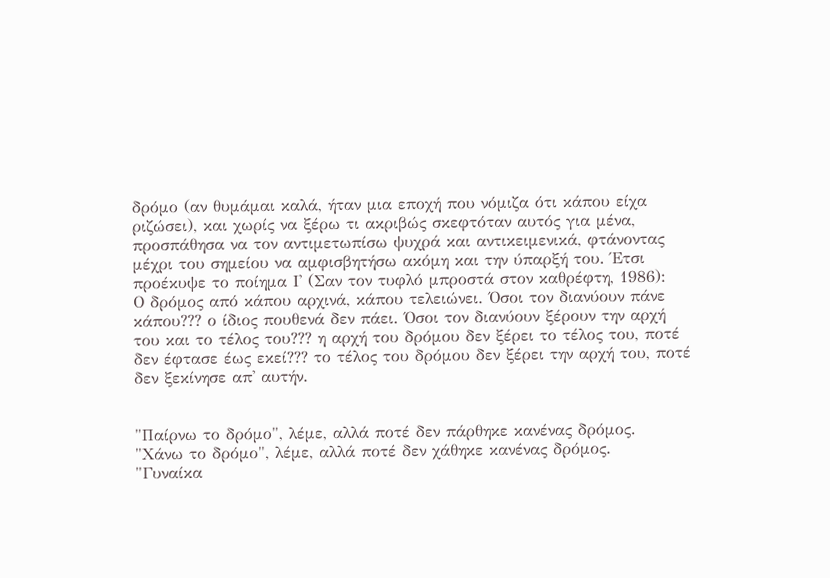δρόμο (αν θυμάμαι καλά, ήταν μια εποχή που νόμιζα ότι κάπου είχα ριζώσει), και χωρίς να ξέρω τι ακριβώς σκεφτόταν αυτός για μένα, προσπάθησα να τον αντιμετωπίσω ψυχρά και αντικειμενικά, φτάνοντας μέχρι του σημείου να αμφισβητήσω ακόμη και την ύπαρξή του. Έτσι προέκυψε το ποίημα Ι' (Σαν τον τυφλό μπροστά στον καθρέφτη, 1986):
Ο δρόμος από κάπου αρχινά, κάπου τελειώνει. Όσοι τον διανύουν πάνε κάπου??? ο ίδιος πουθενά δεν πάει. Όσοι τον διανύουν ξέρουν την αρχή του και το τέλος του??? η αρχή του δρόμου δεν ξέρει το τέλος του, ποτέ δεν έφτασε έως εκεί??? το τέλος του δρόμου δεν ξέρει την αρχή του, ποτέ δεν ξεκίνησε απ' αυτήν.


"Παίρνω το δρόμο", λέμε, αλλά ποτέ δεν πάρθηκε κανένας δρόμος.
"Χάνω το δρόμο", λέμε, αλλά ποτέ δεν χάθηκε κανένας δρόμος.
"Γυναίκα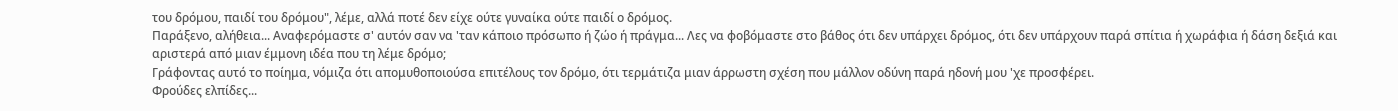του δρόμου, παιδί του δρόμου", λέμε, αλλά ποτέ δεν είχε ούτε γυναίκα ούτε παιδί ο δρόμος.
Παράξενο, αλήθεια... Αναφερόμαστε σ' αυτόν σαν να 'ταν κάποιο πρόσωπο ή ζώο ή πράγμα... Λες να φοβόμαστε στο βάθος ότι δεν υπάρχει δρόμος, ότι δεν υπάρχουν παρά σπίτια ή χωράφια ή δάση δεξιά και αριστερά από μιαν έμμονη ιδέα που τη λέμε δρόμο;
Γράφοντας αυτό το ποίημα, νόμιζα ότι απομυθοποιούσα επιτέλους τον δρόμο, ότι τερμάτιζα μιαν άρρωστη σχέση που μάλλον οδύνη παρά ηδονή μου 'χε προσφέρει.
Φρούδες ελπίδες...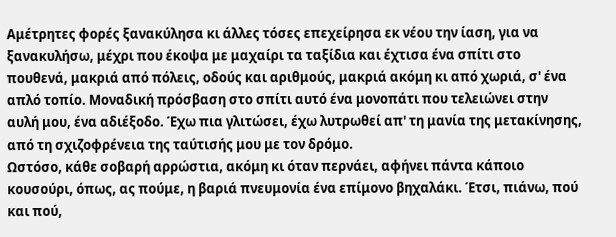Αμέτρητες φορές ξανακύλησα κι άλλες τόσες επεχείρησα εκ νέου την ίαση, για να ξανακυλήσω, μέχρι που έκοψα με μαχαίρι τα ταξίδια και έχτισα ένα σπίτι στο πουθενά, μακριά από πόλεις, οδούς και αριθμούς, μακριά ακόμη κι από χωριά, σ' ένα απλό τοπίο. Μοναδική πρόσβαση στο σπίτι αυτό ένα μονοπάτι που τελειώνει στην αυλή μου, ένα αδιέξοδο. Έχω πια γλιτώσει, έχω λυτρωθεί απ' τη μανία της μετακίνησης, από τη σχιζοφρένεια της ταύτισής μου με τον δρόμο.
Ωστόσο, κάθε σοβαρή αρρώστια, ακόμη κι όταν περνάει, αφήνει πάντα κάποιο κουσούρι, όπως, ας πούμε, η βαριά πνευμονία ένα επίμονο βηχαλάκι. Έτσι, πιάνω, πού και πού,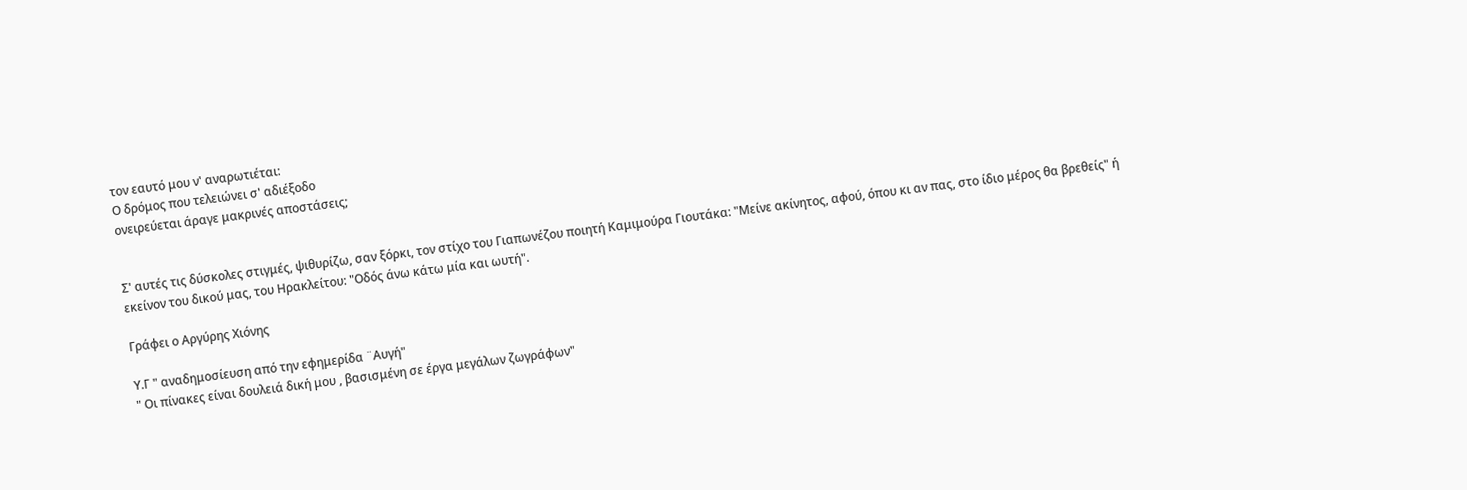τον εαυτό μου ν' αναρωτιέται:
Ο δρόμος που τελειώνει σ' αδιέξοδο
ονειρεύεται άραγε μακρινές αποστάσεις;


Σ' αυτές τις δύσκολες στιγμές, ψιθυρίζω, σαν ξόρκι, τον στίχο του Γιαπωνέζου ποιητή Καμιμούρα Γιουτάκα: "Μείνε ακίνητος, αφού, όπου κι αν πας, στο ίδιο μέρος θα βρεθείς" ή εκείνον του δικού μας, του Ηρακλείτου: "Οδός άνω κάτω μία και ωυτή".

Γράφει ο Αργύρης Χιόνης

Υ.Γ " αναδημοσίευση από την εφημερίδα ¨Αυγή"
" Οι πίνακες είναι δουλειά δική μου , βασισμένη σε έργα μεγάλων ζωγράφων"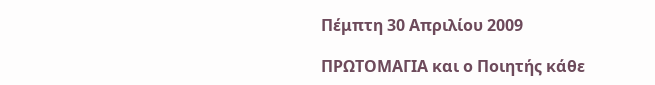Πέμπτη 30 Απριλίου 2009

ΠΡΩΤΟΜΑΓΙΑ και ο Ποιητής κάθε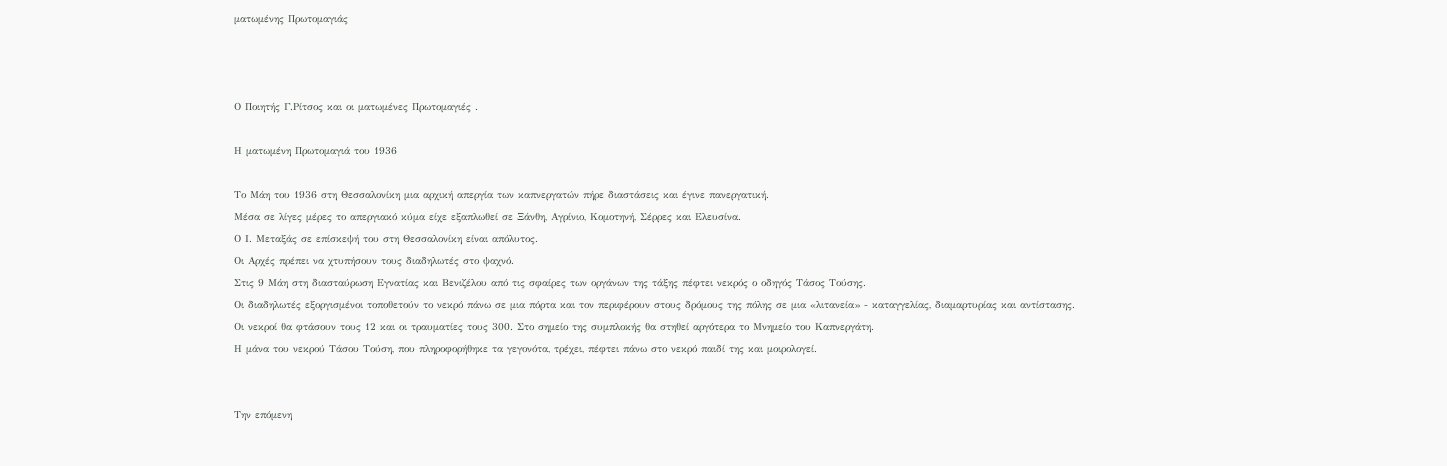ματωμένης Πρωτομαγιάς



Ο Ποιητής Γ.Ρίτσος και οι ματωμένες Πρωτομαγιές .

Η ματωμένη Πρωτομαγιά του 1936

Το Μάη του 1936 στη Θεσσαλονίκη μια αρχική απεργία των καπνεργατών πήρε διαστάσεις και έγινε πανεργατική.
Μέσα σε λίγες μέρες το απεργιακό κύμα είχε εξαπλωθεί σε Ξάνθη, Αγρίνιο, Κομοτηνή, Σέρρες και Ελευσίνα.
Ο Ι. Μεταξάς σε επίσκεψή του στη Θεσσαλονίκη είναι απόλυτος.
Οι Αρχές πρέπει να χτυπήσουν τους διαδηλωτές στο ψαχνό.
Στις 9 Μάη στη διασταύρωση Εγνατίας και Βενιζέλου από τις σφαίρες των οργάνων της τάξης πέφτει νεκρός ο οδηγός Τάσος Τούσης.
Οι διαδηλωτές εξοργισμένοι τοποθετούν το νεκρό πάνω σε μια πόρτα και τον περιφέρουν στους δρόμους της πόλης σε μια «λιτανεία» - καταγγελίας, διαμαρτυρίας και αντίστασης.
Οι νεκροί θα φτάσουν τους 12 και οι τραυματίες τους 300. Στο σημείο της συμπλοκής θα στηθεί αργότερα το Μνημείο του Καπνεργάτη.
Η μάνα του νεκρού Τάσου Τούση, που πληροφορήθηκε τα γεγονότα, τρέχει, πέφτει πάνω στο νεκρό παιδί της και μοιρολογεί.


Την επόμενη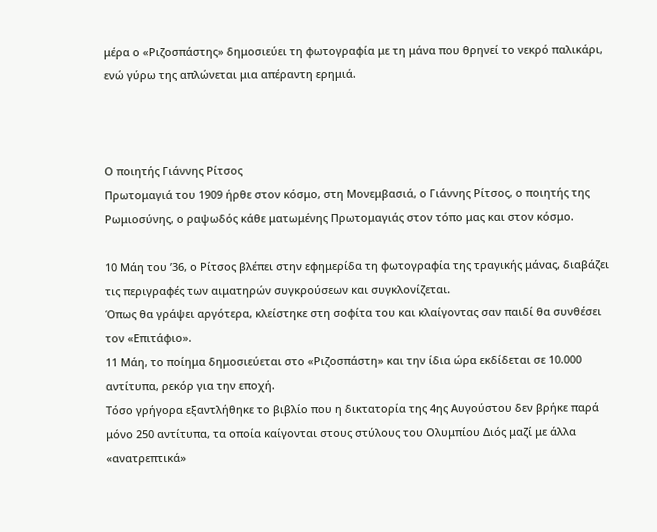μέρα ο «Ριζοσπάστης» δημοσιεύει τη φωτογραφία με τη μάνα που θρηνεί το νεκρό παλικάρι, ενώ γύρω της απλώνεται μια απέραντη ερημιά.



Ο ποιητής Γιάννης Ρίτσος
Πρωτομαγιά του 1909 ήρθε στον κόσμο, στη Μονεμβασιά, ο Γιάννης Ρίτσος, ο ποιητής της Ρωμιοσύνης, ο ραψωδός κάθε ματωμένης Πρωτομαγιάς στον τόπο μας και στον κόσμο.

10 Μάη του ’36, ο Ρίτσος βλέπει στην εφημερίδα τη φωτογραφία της τραγικής μάνας, διαβάζει τις περιγραφές των αιματηρών συγκρούσεων και συγκλονίζεται.
Όπως θα γράψει αργότερα, κλείστηκε στη σοφίτα του και κλαίγοντας σαν παιδί θα συνθέσει τον «Επιτάφιο».
11 Μάη, το ποίημα δημοσιεύεται στο «Ριζοσπάστη» και την ίδια ώρα εκδίδεται σε 10.000 αντίτυπα, ρεκόρ για την εποχή.
Τόσο γρήγορα εξαντλήθηκε το βιβλίο που η δικτατορία της 4ης Αυγούστου δεν βρήκε παρά μόνο 250 αντίτυπα, τα οποία καίγονται στους στύλους του Ολυμπίου Διός μαζί με άλλα «ανατρεπτικά»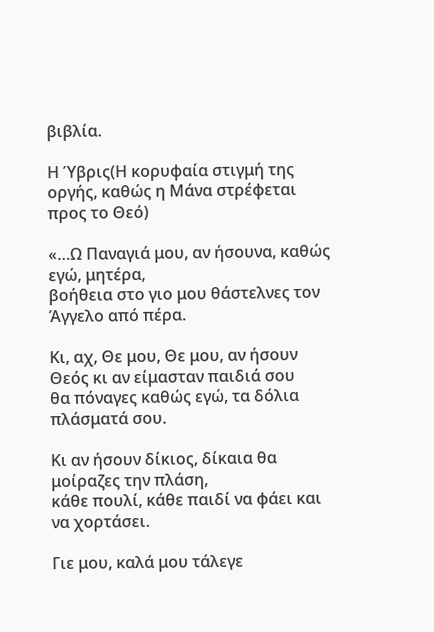βιβλία.

Η Ύβρις(Η κορυφαία στιγμή της οργής, καθώς η Μάνα στρέφεται προς το Θεό)

«…Ω Παναγιά μου, αν ήσουνα, καθώς εγώ, μητέρα,
βοήθεια στο γιο μου θάστελνες τον Άγγελο από πέρα.

Κι, αχ, Θε μου, Θε μου, αν ήσουν Θεός κι αν είμασταν παιδιά σου
θα πόναγες καθώς εγώ, τα δόλια πλάσματά σου.

Κι αν ήσουν δίκιος, δίκαια θα μοίραζες την πλάση,
κάθε πουλί, κάθε παιδί να φάει και να χορτάσει.

Γιε μου, καλά μου τάλεγε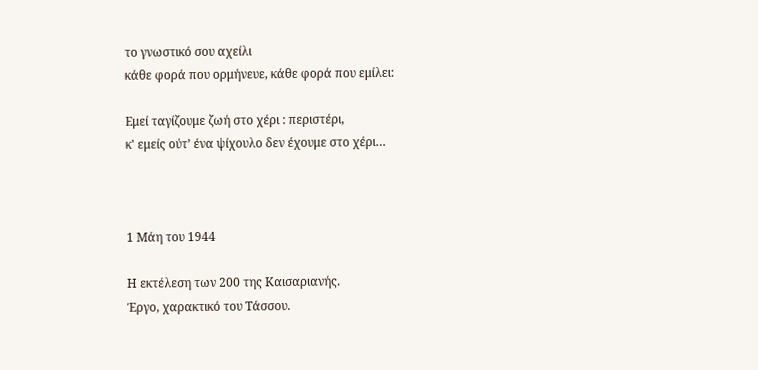το γνωστικό σου αχείλι
κάθε φορά που ορμήνευε, κάθε φορά που εμίλει:

Εμεί ταγίζουμε ζωή στο χέρι : περιστέρι,
κ' εμείς ούτ’ ένα ψίχουλο δεν έχουμε στο χέρι…



1 Μάη του 1944

Η εκτέλεση των 200 της Καισαριανής.
Έργο, χαρακτικό του Τάσσου.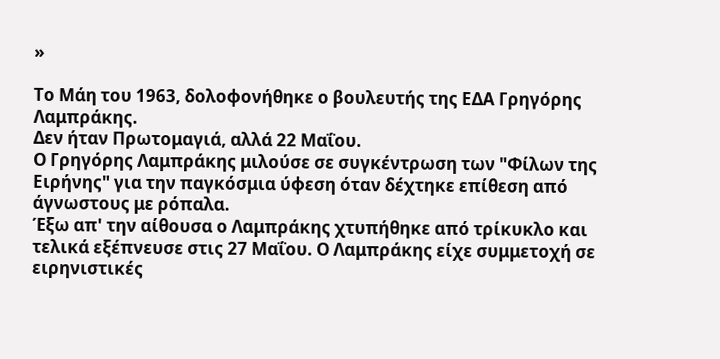»

Το Μάη του 1963, δολοφονήθηκε ο βουλευτής της ΕΔΑ Γρηγόρης Λαμπράκης.
Δεν ήταν Πρωτομαγιά, αλλά 22 Μαΐου.
Ο Γρηγόρης Λαμπράκης μιλούσε σε συγκέντρωση των "Φίλων της Ειρήνης" για την παγκόσμια ύφεση όταν δέχτηκε επίθεση από άγνωστους με ρόπαλα.
Έξω απ' την αίθουσα ο Λαμπράκης χτυπήθηκε από τρίκυκλο και τελικά εξέπνευσε στις 27 Μαΐου. Ο Λαμπράκης είχε συμμετοχή σε ειρηνιστικές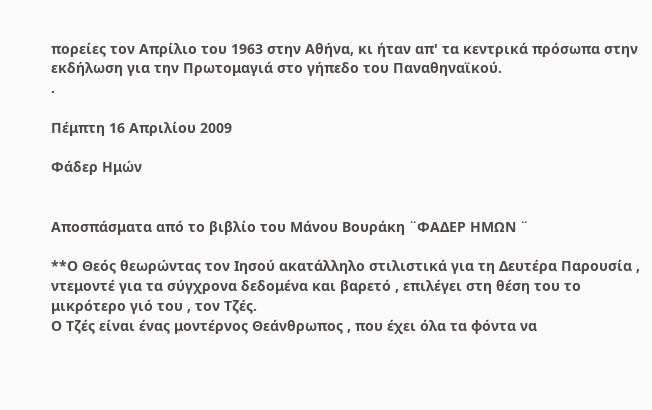πορείες τον Απρίλιο του 1963 στην Αθήνα, κι ήταν απ' τα κεντρικά πρόσωπα στην εκδήλωση για την Πρωτομαγιά στο γήπεδο του Παναθηναϊκού.
.

Πέμπτη 16 Απριλίου 2009

Φάδερ Ημών


Αποσπάσματα από το βιβλίο του Μάνου Βουράκη ¨ΦΑΔΕΡ ΗΜΩΝ ¨

**Ο Θεός θεωρώντας τον Ιησού ακατάλληλο στιλιστικά για τη Δευτέρα Παρουσία ,
ντεμοντέ για τα σύγχρονα δεδομένα και βαρετό , επιλέγει στη θέση του το μικρότερο γιό του , τον Τζές.
Ο Τζές είναι ένας μοντέρνος Θεάνθρωπος , που έχει όλα τα φόντα να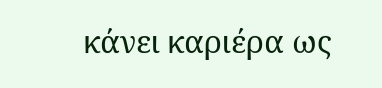κάνει καριέρα ως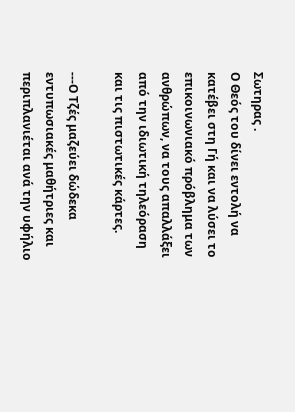Σωτηρας .
Ο Θεός του δίνει εντολή να κατέβει στη Γή και να λύσει το επικοινωνιακό πρόβλημα των ανθρώπων, να τους απαλλάξει από την ιδιωτική τηλεόραση και τις πιστωτικές κάρτες.

---Ο Τζές μαζεύει δώδεκα εντυπωσιακές μαθήτριες και περιπλανιέται ανά την υφήλιο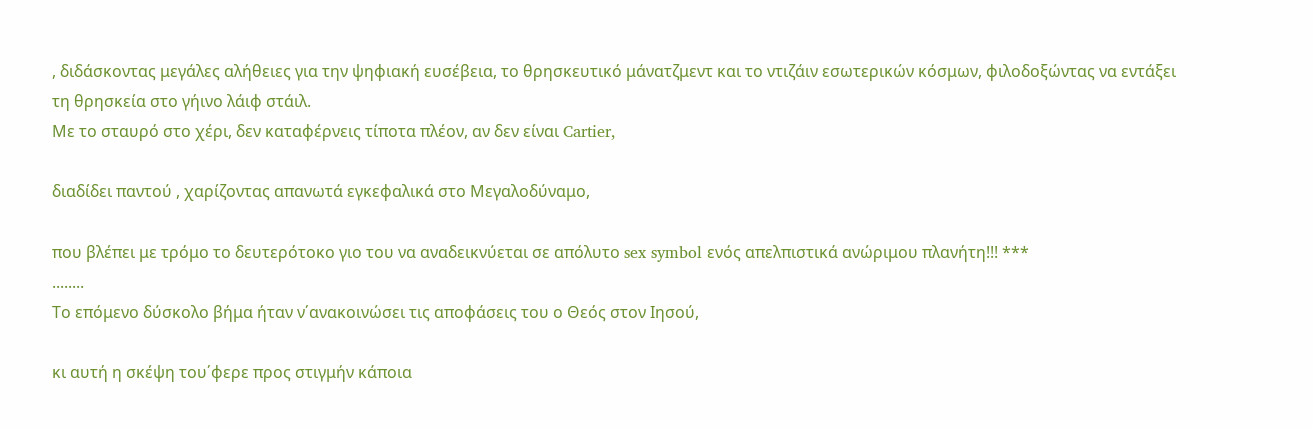, διδάσκοντας μεγάλες αλήθειες για την ψηφιακή ευσέβεια, το θρησκευτικό μάνατζμεντ και το ντιζάιν εσωτερικών κόσμων, φιλοδοξώντας να εντάξει τη θρησκεία στο γήινο λάιφ στάιλ.
Με το σταυρό στο χέρι, δεν καταφέρνεις τίποτα πλέον, αν δεν είναι Cartier,

διαδίδει παντού , χαρίζοντας απανωτά εγκεφαλικά στο Μεγαλοδύναμο,

που βλέπει με τρόμο το δευτερότοκο γιο του να αναδεικνύεται σε απόλυτο sex symbol ενός απελπιστικά ανώριμου πλανήτη!!! ***
........
Το επόμενο δύσκολο βήμα ήταν ν΄ανακοινώσει τις αποφάσεις του ο Θεός στον Ιησού,

κι αυτή η σκέψη του΄φερε προς στιγμήν κάποια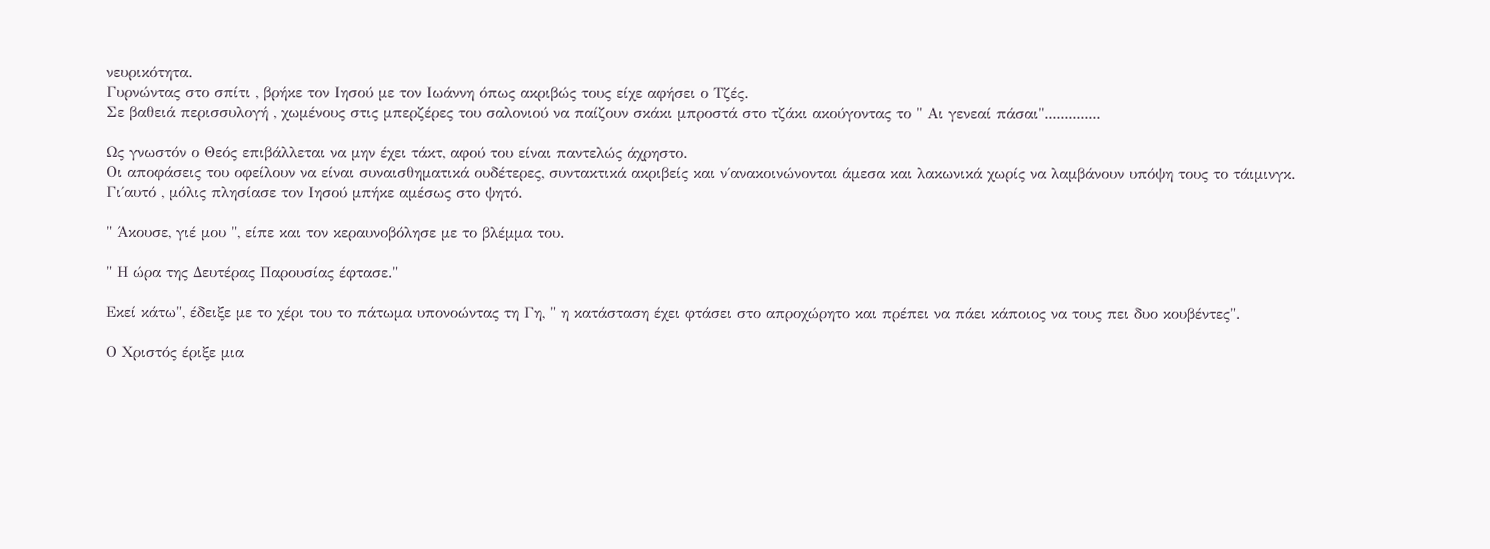νευρικότητα.
Γυρνώντας στο σπίτι , βρήκε τον Ιησού με τον Ιωάννη όπως ακριβώς τους είχε αφήσει ο Τζές.
Σε βαθειά περισσυλογή , χωμένους στις μπερζέρες του σαλονιού να παίζουν σκάκι μπροστά στο τζάκι ακούγοντας το " Αι γενεαί πάσαι"..............

Ως γνωστόν ο Θεός επιβάλλεται να μην έχει τάκτ, αφού του είναι παντελώς άχρηστο.
Οι αποφάσεις του οφείλουν να είναι συναισθηματικά ουδέτερες, συντακτικά ακριβείς και ν΄ανακοινώνονται άμεσα και λακωνικά χωρίς να λαμβάνουν υπόψη τους το τάιμινγκ.
Γι΄αυτό , μόλις πλησίασε τον Ιησού μπήκε αμέσως στο ψητό.

" Άκουσε, γιέ μου ", είπε και τον κεραυνοβόλησε με το βλέμμα του.

" Η ώρα της Δευτέρας Παρουσίας έφτασε."

Εκεί κάτω", έδειξε με το χέρι του το πάτωμα υπονοώντας τη Γη, " η κατάσταση έχει φτάσει στο απροχώρητο και πρέπει να πάει κάποιος να τους πει δυο κουβέντες".

Ο Χριστός έριξε μια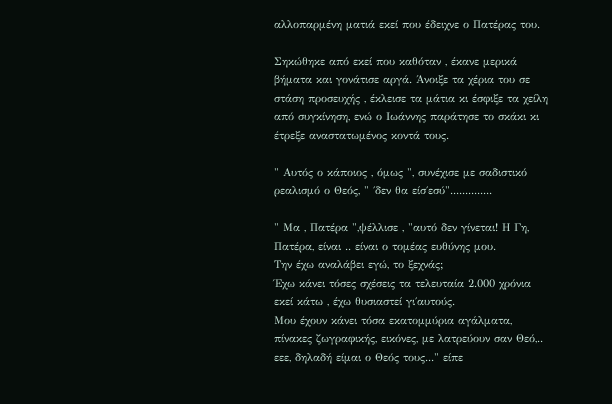αλλοπαρμένη ματιά εκεί που έδειχνε ο Πατέρας του.

Σηκώθηκε από εκεί που καθόταν , έκανε μερικά βήματα και γονάτισε αργά. Άνοιξε τα χέρια του σε στάση προσευχής , έκλεισε τα μάτια κι έσφιξε τα χείλη από συγκίνηση, ενώ ο Ιωάννης παράτησε το σκάκι κι έτρεξε αναστατωμένος κοντά τους.

" Αυτός ο κάποιος , όμως ", συνέχισε με σαδιστικό ρεαλισμό ο Θεός, " ΄δεν θα είσ΄εσύ"..............

" Μα , Πατέρα ",ψέλλισε , "αυτό δεν γίνεται! Η Γη, Πατέρα, είναι .. είναι ο τομέας ευθύνης μου.
Την έχω αναλάβει εγώ, το ξεχνάς;
Έχω κάνει τόσες σχέσεις τα τελευταία 2.000 χρόνια εκεί κάτω , έχω θυσιαστεί γι΄αυτούς.
Μου έχουν κάνει τόσα εκατομμύρια αγάλματα, πίνακες ζωγραφικής, εικόνες, με λατρεύουν σαν Θεό,.. εεε, δηλαδή είμαι ο Θεός τους..." είπε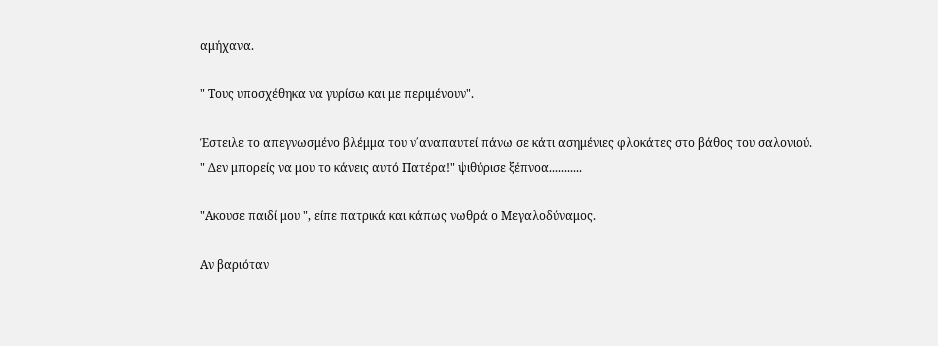αμήχανα.

" Τους υποσχέθηκα να γυρίσω και με περιμένουν".

Έστειλε το απεγνωσμένο βλέμμα του ν΄αναπαυτεί πάνω σε κάτι ασημένιες φλοκάτες στο βάθος του σαλονιού.
" Δεν μπορείς να μου το κάνεις αυτό Πατέρα!" ψιθύρισε ξέπνοα...........

"Ακουσε παιδί μου ", είπε πατρικά και κάπως νωθρά ο Μεγαλοδύναμος.

Αν βαριόταν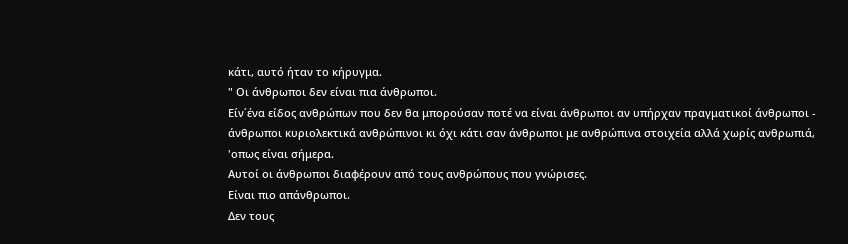κάτι, αυτό ήταν το κήρυγμα.
" Οι άνθρωποι δεν είναι πια άνθρωποι.
Είν΄ένα είδος ανθρώπων που δεν θα μπορούσαν ποτέ να είναι άνθρωποι αν υπήρχαν πραγματικοί άνθρωποι - άνθρωποι κυριολεκτικά ανθρώπινοι κι όχι κάτι σαν άνθρωποι με ανθρώπινα στοιχεία αλλά χωρίς ανθρωπιά, 'οπως είναι σήμερα.
Αυτοί οι άνθρωποι διαφέρουν από τους ανθρώπους που γνώρισες.
Είναι πιο απάνθρωποι.
Δεν τους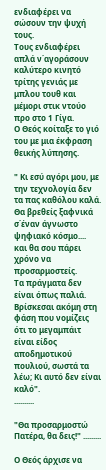ενδιαφέρει να σώσουν την ψυχή τους.
Τους ενδιαφέρει απλά ν΄αγοράσουν καλύτερο κινητό τρίτης γενιάς με μπλου τουθ και μέμορι στικ ντούο προ στο 1 Γίγα.
Ο Θεός κοίταξε το γιό του με μια έκφραση θεικής λύπησης.

" Κι εσύ αγόρι μου, με την τεχνολογία δεν τα πας καθόλου καλά. Θα βρεθείς ξαφνικά σ΄έναν άγνωστο ψηφιακό κόσμο....
και θα σου πάρει χρόνο να προσαρμοστείς.
Τα πράγματα δεν είναι όπως παλιά.
Βρίσκεσαι ακόμη στη φάση που νομίζεις ότι το μεγαμπάιτ είναι είδος αποδημοτικού πουλιού, σωστά τα λέω; Κι αυτό δεν είναι καλό".
..........

"Θα προσαρμοστώ Πατέρα, θα δεις!" .........

Ο Θεός άρχισε να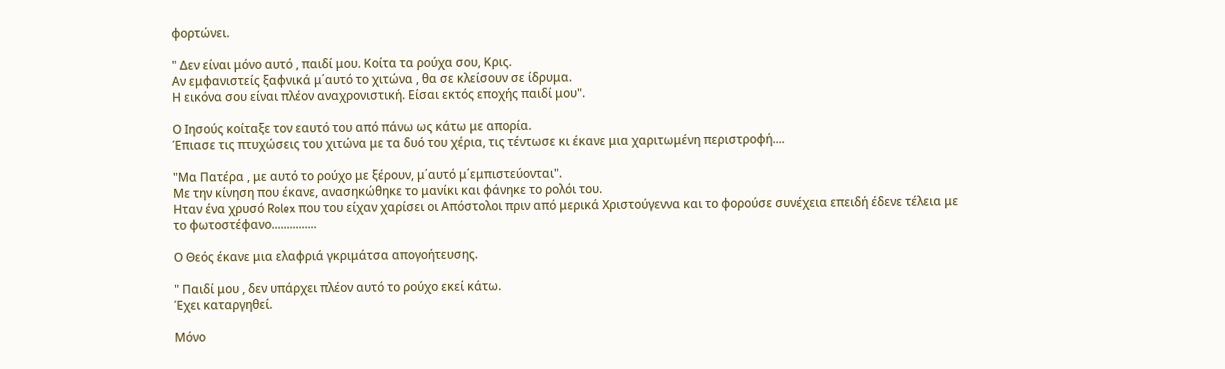φορτώνει.

" Δεν είναι μόνο αυτό , παιδί μου. Κοίτα τα ρούχα σου, Κρις.
Αν εμφανιστείς ξαφνικά μ΄αυτό το χιτώνα , θα σε κλείσουν σε ίδρυμα.
Η εικόνα σου είναι πλέον αναχρονιστική. Είσαι εκτός εποχής παιδί μου".

Ο Ιησούς κοίταξε τον εαυτό του από πάνω ως κάτω με απορία.
Έπιασε τις πτυχώσεις του χιτώνα με τα δυό του χέρια, τις τέντωσε κι έκανε μια χαριτωμένη περιστροφή....

"Μα Πατέρα , με αυτό το ρούχο με ξέρουν, μ΄αυτό μ΄εμπιστεύονται".
Με την κίνηση που έκανε, ανασηκώθηκε το μανίκι και φάνηκε το ρολόι του.
Ηταν ένα χρυσό Rolex που του είχαν χαρίσει οι Απόστολοι πριν από μερικά Χριστούγεννα και το φορούσε συνέχεια επειδή έδενε τέλεια με το φωτοστέφανο...............

Ο Θεός έκανε μια ελαφριά γκριμάτσα απογοήτευσης.

" Παιδί μου , δεν υπάρχει πλέον αυτό το ρούχο εκεί κάτω.
Έχει καταργηθεί.

Μόνο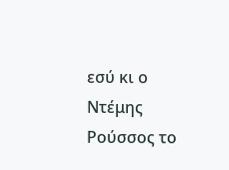εσύ κι ο Ντέμης Ρούσσος το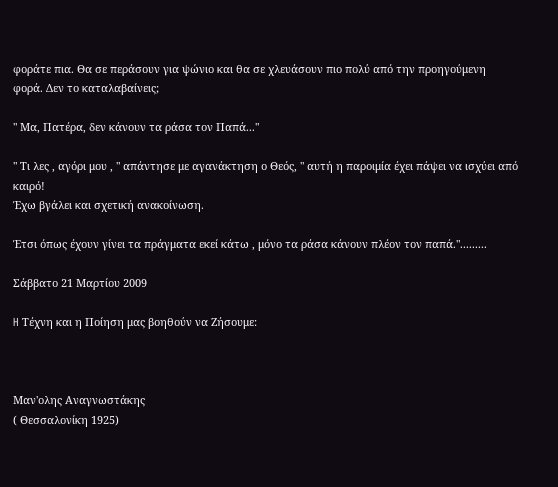φοράτε πια. Θα σε περάσουν για ψώνιο και θα σε χλευάσουν πιο πολύ από την προηγούμενη φορά. Δεν το καταλαβαίνεις;

" Μα, Πατέρα, δεν κάνουν τα ράσα τον Παπά..."

" Τι λες , αγόρι μου , " απάντησε με αγανάκτηση ο Θεός, " αυτή η παροιμία έχει πάψει να ισχύει από καιρό!
Έχω βγάλει και σχετική ανακοίνωση.

Έτσι όπως έχουν γίνει τα πράγματα εκεί κάτω , μόνο τα ράσα κάνουν πλέον τον παπά.".........

Σάββατο 21 Μαρτίου 2009

H Τέχνη και η Ποίηση μας βοηθούν να Ζήσουμε:



Μαν'ολης Αναγνωστάκης
( Θεσσαλονίκη 1925)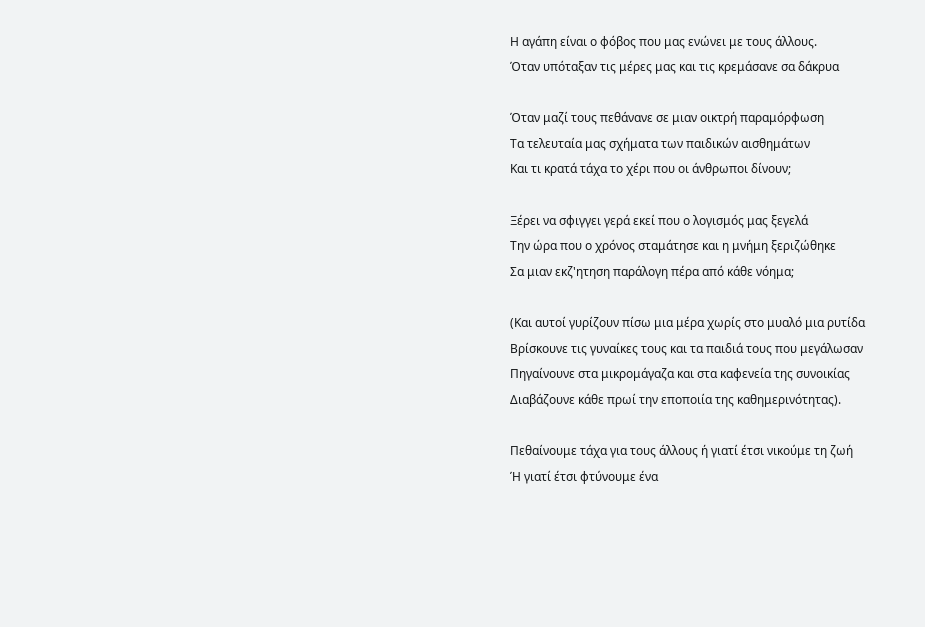Η αγάπη είναι ο φόβος που μας ενώνει με τους άλλους.
Όταν υπόταξαν τις μέρες μας και τις κρεμάσανε σα δάκρυα

Όταν μαζί τους πεθάνανε σε μιαν οικτρή παραμόρφωση
Τα τελευταία μας σχήματα των παιδικών αισθημάτων
Και τι κρατά τάχα το χέρι που οι άνθρωποι δίνουν;

Ξέρει να σφιγγει γερά εκεί που ο λογισμός μας ξεγελά
Την ώρα που ο χρόνος σταμάτησε και η μνήμη ξεριζώθηκε
Σα μιαν εκζ'ητηση παράλογη πέρα από κάθε νόημα;

(Και αυτοί γυρίζουν πίσω μια μέρα χωρίς στο μυαλό μια ρυτίδα
Βρίσκουνε τις γυναίκες τους και τα παιδιά τους που μεγάλωσαν
Πηγαίνουνε στα μικρομάγαζα και στα καφενεία της συνοικίας
Διαβάζουνε κάθε πρωί την εποποιία της καθημερινότητας).

Πεθαίνουμε τάχα για τους άλλους ή γιατί έτσι νικούμε τη ζωή
Ή γιατί έτσι φτύνουμε ένα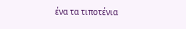ένα τα τιποτένια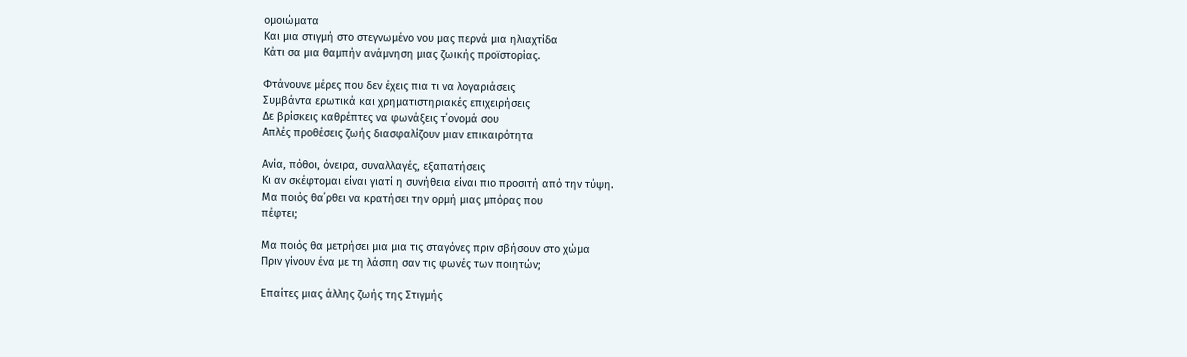ομοιώματα
Και μια στιγμή στο στεγνωμένο νου μας περνά μια ηλιαχτίδα
Κάτι σα μια θαμπήν ανάμνηση μιας ζωικής προϊστορίας.

Φτάνουνε μέρες που δεν έχεις πια τι να λογαριάσεις
Συμβάντα ερωτικά και χρηματιστηριακές επιχειρήσεις
Δε βρίσκεις καθρέπτες να φωνάξεις τ΄ονομά σου
Απλές προθέσεις ζωής διασφαλίζουν μιαν επικαιρότητα

Ανία, πόθοι, όνειρα, συναλλαγές, εξαπατήσεις
Κι αν σκέφτομαι είναι γιατί η συνήθεια είναι πιο προσιτή από την τύψη.
Μα ποιός θα΄ρθει να κρατήσει την ορμή μιας μπόρας που
πέφτει;

Μα ποιός θα μετρήσει μια μια τις σταγόνες πριν σβήσουν στο χώμα
Πριν γίνουν ένα με τη λάσπη σαν τις φωνές των ποιητών;

Επαίτες μιας άλλης ζωής της Στιγμής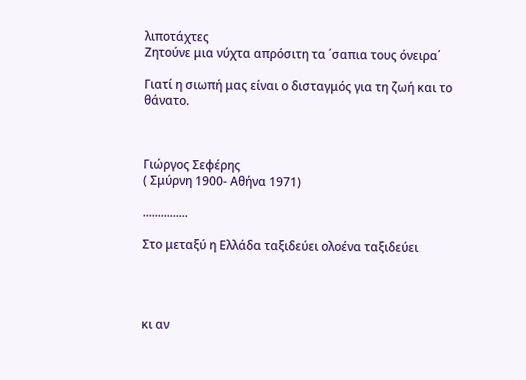λιποτάχτες
Ζητούνε μια νύχτα απρόσιτη τα ΄σαπια τους όνειρα΄

Γιατί η σιωπή μας είναι ο δισταγμός για τη ζωή και το θάνατο.



Γιώργος Σεφέρης
( Σμύρνη 1900- Αθήνα 1971)

...............

Στο μεταξύ η Ελλάδα ταξιδεύει ολοένα ταξιδεύει




κι αν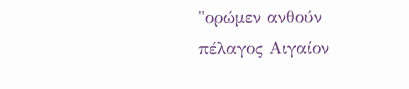"ορώμεν ανθούν πέλαγος Αιγαίον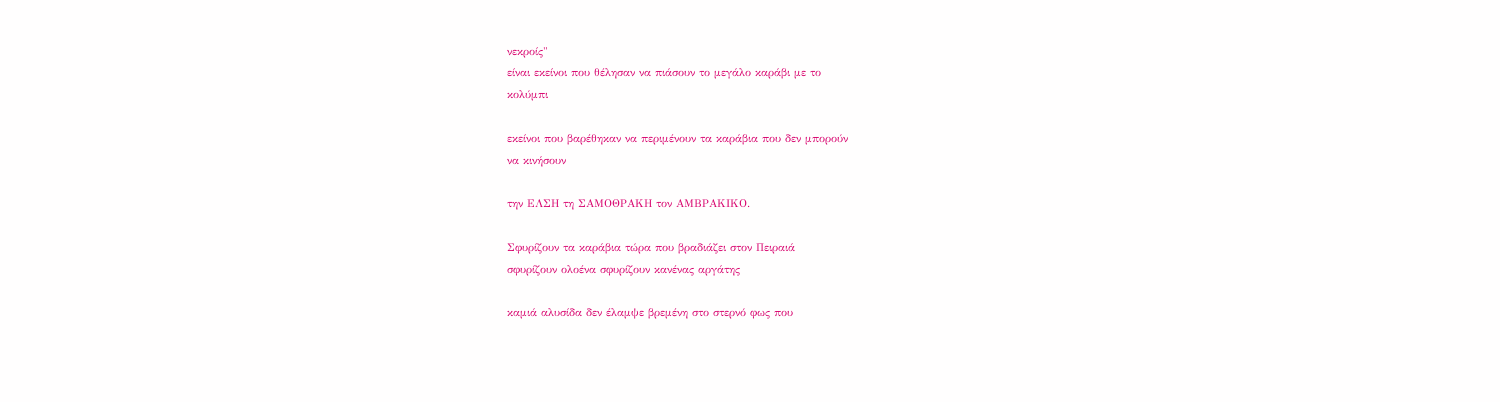νεκροίς"
είναι εκείνοι που θέλησαν να πιάσουν το μεγάλο καράβι με το
κολύμπι

εκείνοι που βαρέθηκαν να περιμένουν τα καράβια που δεν μπορούν
να κινήσουν

την ΕΛΣΗ τη ΣΑΜΟΘΡΑΚΗ τον ΑΜΒΡΑΚΙΚΟ.

Σφυρίζουν τα καράβια τώρα που βραδιάζει στον Πειραιά
σφυρίζουν ολοένα σφυρίζουν κανένας αργάτης

καμιά αλυσίδα δεν έλαμψε βρεμένη στο στερνό φως που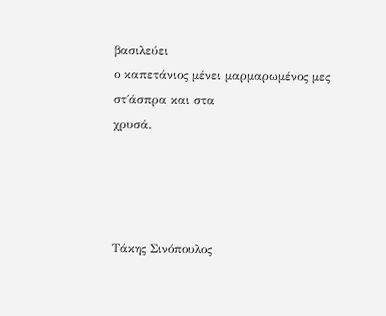βασιλεύει
ο καπετάνιος μένει μαρμαρωμένος μες στ΄άσπρα και στα
χρυσά.




Τάκης Σινόπουλος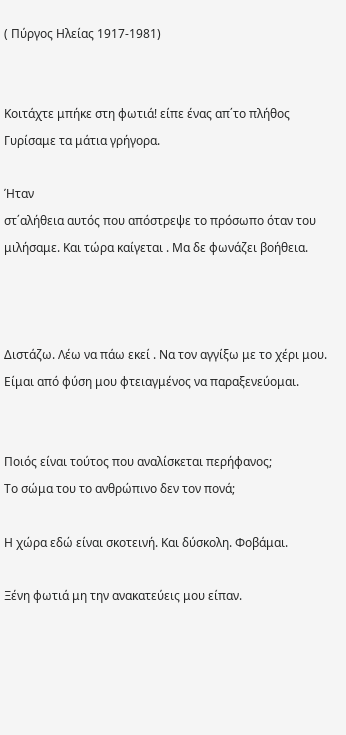( Πύργος Ηλείας 1917-1981)


Κοιτάχτε μπήκε στη φωτιά! είπε ένας απ΄το πλήθος
Γυρίσαμε τα μάτια γρήγορα.

Ήταν
στ΄αλήθεια αυτός που απόστρεψε το πρόσωπο όταν του
μιλήσαμε. Και τώρα καίγεται . Μα δε φωνάζει βοήθεια.



Διστάζω. Λέω να πάω εκεί . Να τον αγγίξω με το χέρι μου.
Είμαι από φύση μου φτειαγμένος να παραξενεύομαι.


Ποιός είναι τούτος που αναλίσκεται περήφανος;
Το σώμα του το ανθρώπινο δεν τον πονά;

Η χώρα εδώ είναι σκοτεινή. Και δύσκολη. Φοβάμαι.

Ξένη φωτιά μη την ανακατεύεις μου είπαν.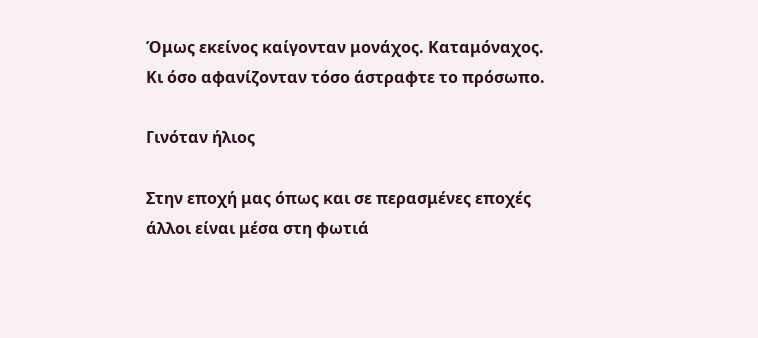Όμως εκείνος καίγονταν μονάχος. Καταμόναχος.
Κι όσο αφανίζονταν τόσο άστραφτε το πρόσωπο.

Γινόταν ήλιος

Στην εποχή μας όπως και σε περασμένες εποχές
άλλοι είναι μέσα στη φωτιά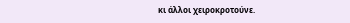κι άλλοι χειροκροτούνε.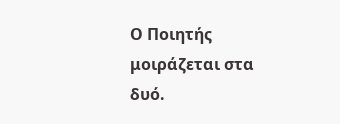Ο Ποιητής μοιράζεται στα δυό.